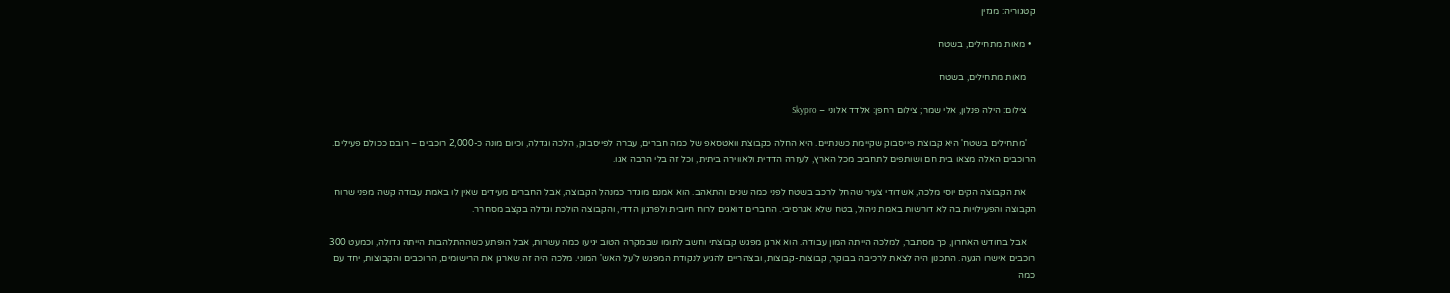קטגוריה: מגזין

  • מאות מתחילים, בשטח

    מאות מתחילים, בשטח

    צילום: הילה פנלון, אלי שמר; צילום רחפן: אלדד אלוני – Skypro

    'מתחילים בשטח' היא קבוצת פייסבוק שקיימת כשנתיים. היא החלה כקבוצת וואטסאפ של כמה חברים, עברה לפייסבוק, הלכה וגדלה, וכיום מונה כ-2,000 רוכבים – רובם ככולם פעילים. הרוכבים האלה מצאו בית חם ושותפים לתחביב מכל הארץ, לעזרה הדדית ולאווירה ביתית, וכל זה בלי הרבה אגו.

    את הקבוצה הקים יוסי מלכה, אשדודי צעיר שהחל לרכב בשטח לפני כמה שנים והתאהב. הוא אמנם מוגדר כמנהל הקבוצה, אבל החברים מעידים שאין לו באמת עבודה קשה מפני שרוח הקבוצה והפעילויות בה לא דורשות באמת ניהול, בטח שלא אגרסיבי. החברים דואגים לרוח חיובית ולפרגון הדדי, והקבוצה הולכת וגדלה בקצב מסחרר.

    אבל בחודש האחרון, כך מסתבר, למלכה הייתה המון עבודה. הוא ארגן מפגש קבוצתי וחשב לתומו שבמקרה הטוב יגיעו כמה עשרות, אבל הופתע כשההתלהבות הייתה גדולה, וכמעט 300 רוכבים אישרו הגעה. התכנון היה לצאת לרכיבה בבוקר, קבוצות-קבוצות, ובצהריים להגיע לנקודת המפגש ל'על האש' המוני. מלכה היה זה שארגן את הרישומים, הרוכבים והקבוצות, יחד עם כמה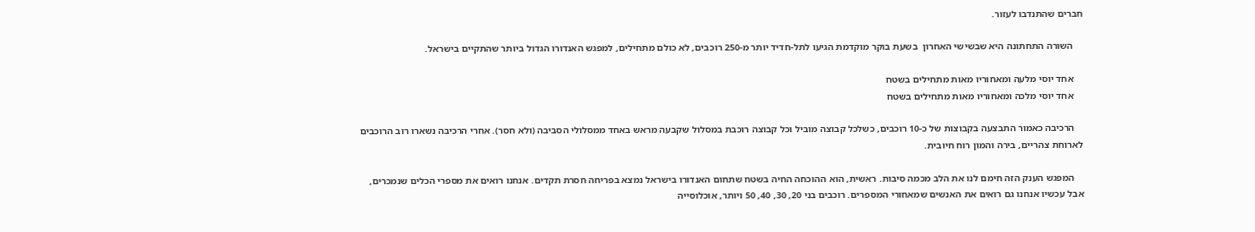חברים שהתנדבו לעזור.

    השורה התחתונה היא שבשישי האחרון  בשעת בוקר מוקדמת הגיעו לתל-חדיד יותר מ-250 רוכבים, לא כולם מתחילים, למפגש האנדורו הגדול ביותר שהתקיים בישראל.

    אחד יוסי מלעה ומאחוריו מאות מתחילים בשטח
    אחד יוסי מלכה ומאחוריו מאות מתחילים בשטח

    הרכיבה כאמור התבצעה בקבוצות של כ-10 רוכבים, כשלכל קבוצה מוביל וכל קבוצה רוכבת במסלול שקבעה מראש באחד ממסלולי הסביבה (ולא חסר). אחרי הרכיבה נשארו רוב הרוכבים לארוחת צהריים, בירה והמון רוח חיובית.

    המפגש הענק הזה חימם לנו את הלב מכמה סיבות. ראשית, הוא ההוכחה החיה בשטח שתחום האנדורו בישראל נמצא בפריחה חסרת תקדים. אנחנו רואים את מספרי הכלים שנמכרים, אבל עכשיו אנחנו גם רואים את האנשים שמאחורי המספרים. רוכבים בני 20, 30, 40, 50 ויותר, אוכלוסייה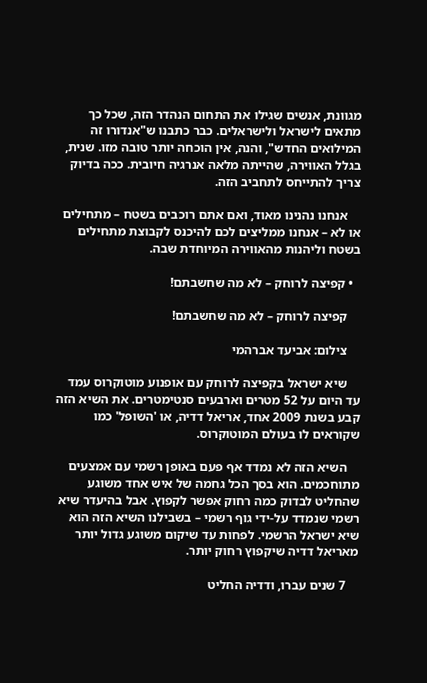מגוונת, אנשים שגילו את התחום הנהדר הזה, שכל כך מתאים לישראל ולישראלים. כבר כתבנו ש"אנדורו זה המילואים החדש", והנה, אין הוכחה יותר טובה מזו. שנית, בגלל האווירה, שהייתה מלאה אנרגיה חיובית. ככה בדיוק צריך להתייחס לתחביב הזה.

    אנחנו נהנינו מאוד, ואם אתם רוכבים בשטח – מתחילים או לא – אנחנו ממליצים לכם להיכנס לקבוצת מתחילים בשטח וליהנות מהאווירה המיוחדת שבה.

  • קפיצה לרוחק – לא מה שחשבתם!

    קפיצה לרוחק – לא מה שחשבתם!

    צילום: אביעד אברהמי

    שיא ישראל בקפיצה לרוחק עם אופנוע מוטוקרוס עמד עד היום על 52 מטרים וארבעים סנטימטרים. את השיא הזה קבע בשנת 2009 אחד, אריאל דדיה, או 'השופל' כמו שקוראים לו בעולם המוטוקרוס.

    השיא הזה לא נמדד אף פעם באופן רשמי עם אמצעים מתוחכמים. הוא בסך הכל גחמה של איש אחד משוגע שהחליט לבדוק כמה רחוק אפשר לקפוץ. אבל בהיעדר שיא רשמי שנמדד על-ידי גוף רשמי – בשבילנו השיא הזה הוא שיא ישראל הרשמי. לפחות עד שיקום משוגע גדול יותר מאריאל דדיה שיקפוץ רחוק יותר.

    7 שנים עברו, ודדיה החליט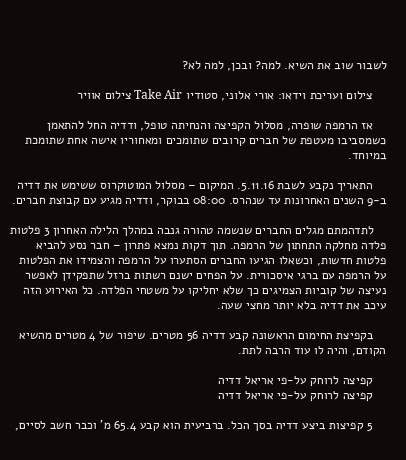לשבור שוב את השיא. למה? ובכן, למה לא?

    צילום ועריכת וידאו: אורי אלוני, סטודיו Take Air צילום אוויר

    אז הרמפה שופרה, מסלול הקפיצה והנחיתה טופל, ודדיה החל להתאמן כשמסביבו מעטפת של חברים קרובים שתומכים ומאחוריו אישה אחת שתומכת במיוחד.

    התאריך נקבע לשבת 5.11.16. המיקום – מסלול המוטוקרוס ששימש את דדיה ב-9 השנים האחרונות עד שנהרס. 08:00 בבוקר, ודדיה מגיע עם קבוצת חברים.

    לתדהמתם מגלים החברים שנשמה טהורה גנבה במהלך הלילה האחרון 3 פלטות פלדה מחלקה התחתון של הרמפה. תוך דקות נמצא פתרון – חבר נסע להביא פלטות חדשות, וכשאלו הגיעו החברים הסתערו על הרמפה והצמידו את הפלטות על הרמפה עם ברגי איסכורית. על הפחים ישנם רשתות ברזל שתפקידן לאפשר נעיצה של קוביות הצמיגים כך שלא יחליקו על משטחי הפלדה. כל האירוע הזה עיכב את דדיה בלא יותר מחצי שעה.

    בקפיצת החימום הראשונה קבע דדיה 56 מטרים. שיפור של 4 מטרים מהשיא הקודם, והיה לו עוד הרבה לתת.

    קפיצה לרוחק על-פי אריאל דדיה
    קפיצה לרוחק על-פי אריאל דדיה

    5 קפיצות ביצע דדיה בסך הכל. ברביעית הוא קבע 65.4 מ' וכבר חשב לסיים,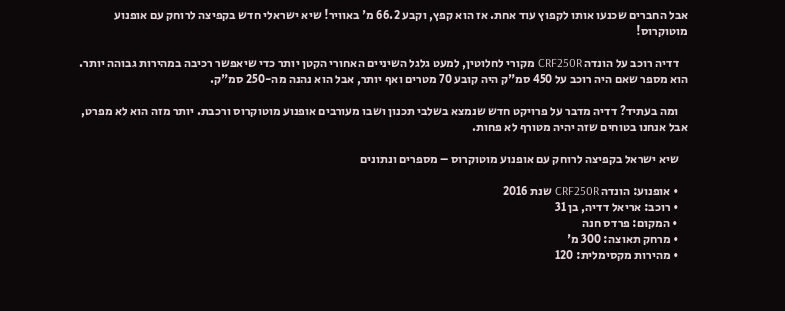אבל החברים שכנעו אותו לקפוץ עוד אחת. אז הוא קפץ, וקבע 66.2 מ' באוויר! שיא ישראלי חדש בקפיצה לרוחק עם אופנוע מוטוקרוס!

    דדיה רוכב על הונדה CRF250R מקורי לחלוטין, למעט גלגל השיניים האחורי הקטן יותר כדי שיאפשר רכיבה במהירות גבוהה יותר. הוא מספר שאם היה רוכב על 450 סמ"ק היה קובע 70 מטרים ואף יותר, אבל הוא נהנה מה-250 סמ"ק.

    ומה בעתיד? דדיה מדבר על פרויקט חדש שנמצא בשלבי תכנון ושבו מעורבים אופנוע מוטוקרוס ורכבת. יותר מזה הוא לא מפרט, אבל אנחנו בטוחים שזה יהיה מטורף לא פחות.

    שיא ישראל בקפיצה לרוחק עם אופנוע מוטוקרוס – מספרים ונתונים

    • אופנוע: הונדה CRF250R שנת 2016
    • רוכב: אריאל דדיה, בן 31
    • המקום: פרדס חנה
    • מרחק תאוצה: 300 מ'
    • מהירות מקסימלית: 120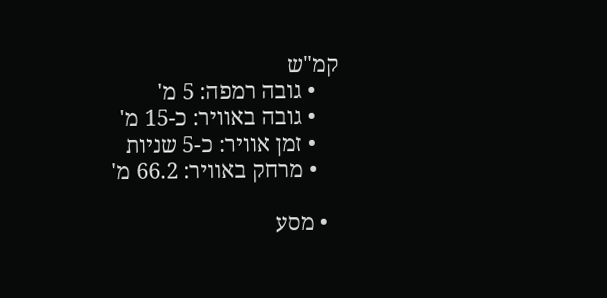קמ"ש
    • גובה רמפה: 5 מ'
    • גובה באוויר: כ-15 מ'
    • זמן אוויר: כ-5 שניות
    • מרחק באוויר: 66.2 מ'

  • מסע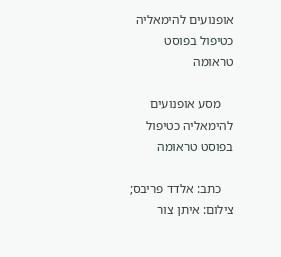אופנועים להימאליה כטיפול בפוסט טראומה

    מסע אופנועים להימאליה כטיפול בפוסט טראומה

    כתב: אלדד פריבס; צילום: איתן צור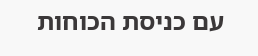עם כניסת הכוחות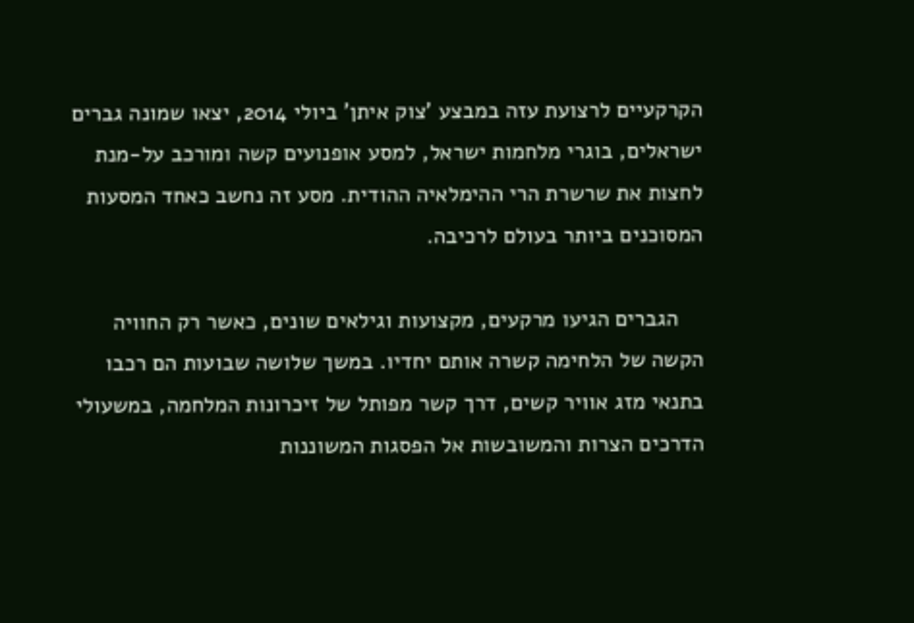הקרקעיים לרצועת עזה במבצע 'צוק איתן' ביולי 2014, יצאו שמונה גברים ישראלים, בוגרי מלחמות ישראל, למסע אופנועים קשה ומורכב על-מנת לחצות את שרשרת הרי ההימלאיה ההודית. מסע זה נחשב כאחד המסעות המסוכנים ביותר בעולם לרכיבה.

    הגברים הגיעו מרקעים, מקצועות וגילאים שונים, כאשר רק החוויה הקשה של הלחימה קשרה אותם יחדיו. במשך שלושה שבועות הם רכבו בתנאי מזג אוויר קשים, דרך קשר מפותל של זיכרונות המלחמה, במשעולי הדרכים הצרות והמשובשות אל הפסגות המשוננות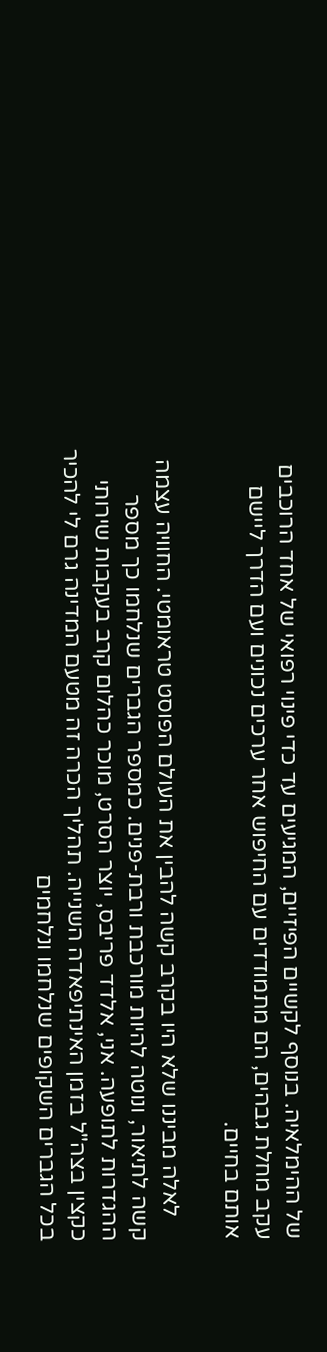של ההימלאיה. בנוסף לקשיים הפיזיים, המגיעים עד כדי פינוי רפואי של אחד הרוכבים עקב מחלת גבהים, הם מתמודדים עם החיפוש אחר ערכים נכונים ועם הדרך ליישם אותם בחיים.

    לאלה מביננו שלא היו בקרב קשה להבין את העולם הפוסט טראומטי. החוויה עצמה קשה לתיאור, ונוטה להיות מורכבת ורבת-פנים. כמספר הגברים שנלחמו כך מספר ההגדרות לתופעה. אני, אלדד פריבס, יוצר הסרט, מוכר כהלום קרב בעקבות שירותי כקצין בצה"ל בזמן האינתיפאדה השנייה. תהליך הכרה זה מטעם המדינה גרם לי להכיר בכל הגברים השקופים שנלחמו ונלחמים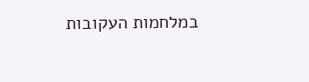במלחמות העקובות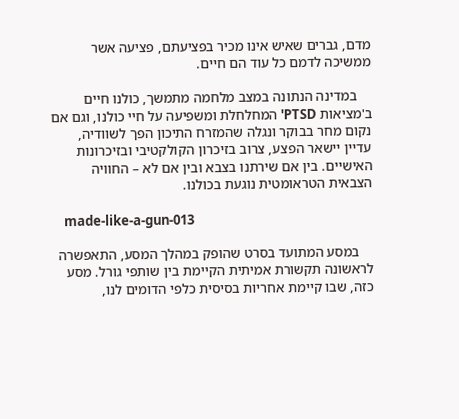מדם, גברים שאיש אינו מכיר בפציעתם, פציעה אשר ממשיכה לדמם כל עוד הם חיים.

    במדינה הנתונה במצב מלחמה מתמשך, כולנו חיים ב'מציאות PTSD' המחלחלת ומשפיעה על חיי כולנו, וגם אם נקום מחר בבוקר ונגלה שהמזרח התיכון הפך לשוודיה, עדיין יישאר הפצע, צרוב בזיכרון הקולקטיבי ובזיכרונות האישיים. בין אם שירתנו בצבא ובין אם לא – החוויה הצבאית הטראומטית נוגעת בכולנו.

    made-like-a-gun-013

    במסע המתועד בסרט שהופק במהלך המסע, התאפשרה לראשונה תקשורת אמיתית הקיימת בין שותפי גורל. מסע כזה, שבו קיימת אחריות בסיסית כלפי הדומים לנו,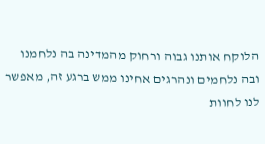הלוקח אותנו גבוה ורחוק מהמדינה בה נלחמנו ובה נלחמים ונהרגים אחינו ממש ברגע זה, מאפשר לנו לחוות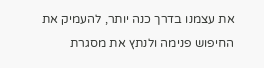את עצמנו בדרך כנה יותר, להעמיק את החיפוש פנימה ולנתץ את מסגרת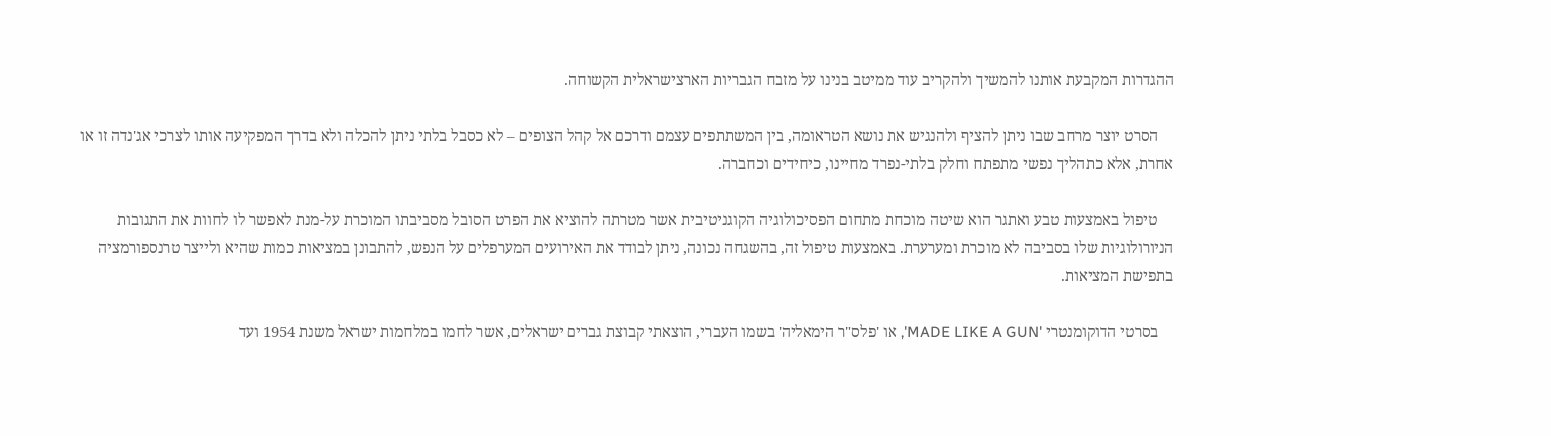ההגדרות המקבעת אותנו להמשיך ולהקריב עוד ממיטב בנינו על מזבח הגבריות הארצישראלית הקשוחה.

    הסרט יוצר מרחב שבו ניתן להציף ולהנגיש את נושא הטראומה, בין המשתתפים עצמם ודרכם אל קהל הצופים – לא כסבל בלתי ניתן להכלה ולא בדרך המפקיעה אותו לצרכי אג'נדה זו או אחרת, אלא כתהליך נפשי מתפתח וחלק בלתי-נפרד מחיינו, כיחידים וכחברה.

    טיפול באמצעות טבע ואתגר הוא שיטה מוכחת מתחום הפסיכולוגיה הקוגניטיבית אשר מטרתה להוציא את הפרט הסובל מסביבתו המוכרת על-מנת לאפשר לו לחוות את התגובות הניורולוגיות שלו בסביבה לא מוכרת ומערערת. באמצעות טיפול זה, בהשגחה נכונה, ניתן לבודד את האירועים המערפלים על הנפש, להתבונן במציאות כמות שהיא ולייצר טרנספורמציה בתפישת המציאות.

    בסרטי הדוקומנטרי 'MADE LIKE A GUN', או 'פלס"ר הימאליה' בשמו העברי, הוצאתי קבוצת גברים ישראלים, אשר לחמו במלחמות ישראל משנת 1954 ועד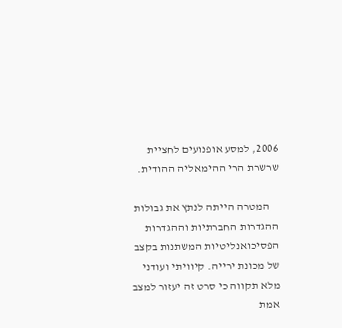2006, למסע אופנועים לחציית שרשרת הרי ההימאליה ההודית.

    המטרה הייתה לנתץ את גבולות ההגדרות החברתיות וההגדרות הפסיכואנליטיות המשתנות בקצב של מכונת ירייה. קיוויתי ועודני מלא תקווה כי סרט זה יעזור למצב אמת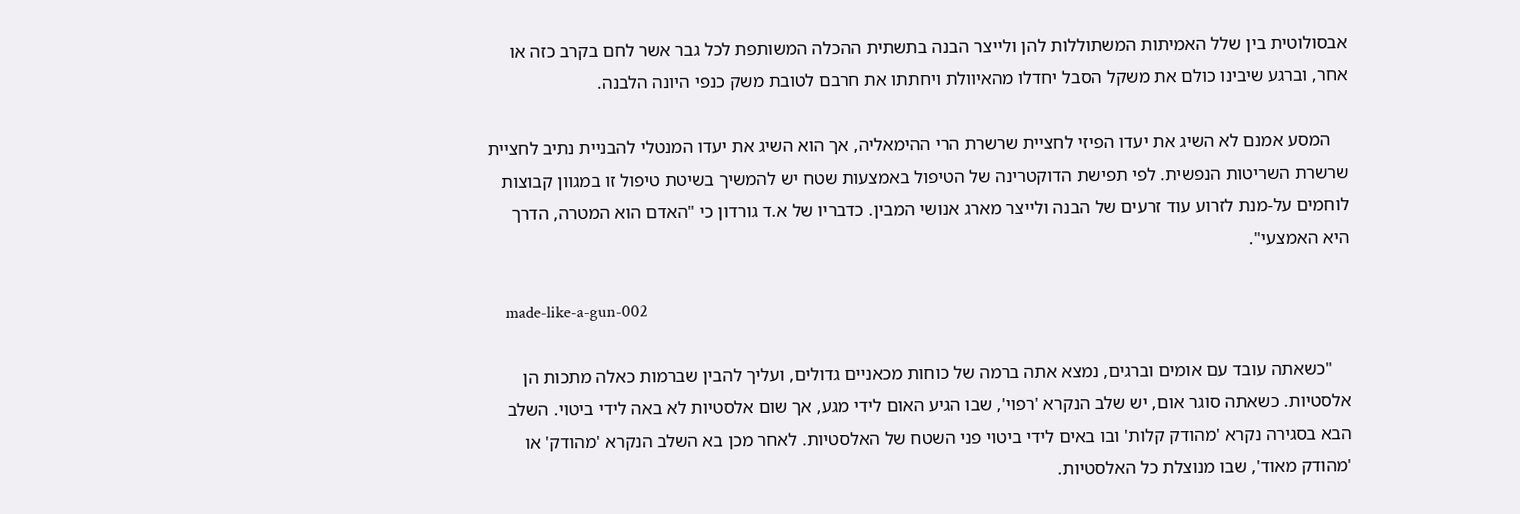אבסולוטית בין שלל האמיתות המשתוללות להן ולייצר הבנה בתשתית ההכלה המשותפת לכל גבר אשר לחם בקרב כזה או אחר, וברגע שיבינו כולם את משקל הסבל יחדלו מהאיוולת ויחתתו את חרבם לטובת משק כנפי היונה הלבנה.

    המסע אמנם לא השיג את יעדו הפיזי לחציית שרשרת הרי ההימאליה, אך הוא השיג את יעדו המנטלי להבניית נתיב לחציית שרשרת השריטות הנפשית. לפי תפישת הדוקטרינה של הטיפול באמצעות שטח יש להמשיך בשיטת טיפול זו במגוון קבוצות לוחמים על-מנת לזרוע עוד זרעים של הבנה ולייצר מארג אנושי המבין. כדבריו של א.ד גורדון כי "האדם הוא המטרה, הדרך היא האמצעי".

    made-like-a-gun-002

    "כשאתה עובד עם אומים וברגים, נמצא אתה ברמה של כוחות מכאניים גדולים, ועליך להבין שברמות כאלה מתכות הן אלסטיות. כשאתה סוגר אום, יש שלב הנקרא 'רפוי', שבו הגיע האום לידי מגע, אך שום אלסטיות לא באה לידי ביטוי. השלב הבא בסגירה נקרא 'מהודק קלות' ובו באים לידי ביטוי פני השטח של האלסטיות. לאחר מכן בא השלב הנקרא 'מהודק' או 'מהודק מאוד', שבו מנוצלת כל האלסטיות.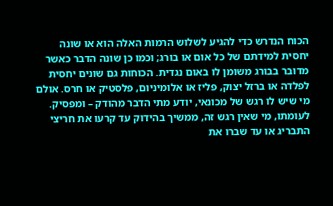הכוח הנדרש כדי להגיע לשלוש הרמות האלה הוא או שונה יחסית למידתם של כל אום או בורג; וכמו כן שונה הדבר כאשר מדובר בבורג משומן לו באום נגדית. הכוחות גם שונים יחסית לפלדה או ברזל יצוק, פליז או אלומיניום, פלסטיק או חרס. אולם מי שיש לו רגש של מכונאי, יודע מתי הדבר מהודק – ומפסיק. לעומתו, מי שאין רגש זה, ממשיך בהידוק עד קרעו את חריצי התבריג או עד שברו את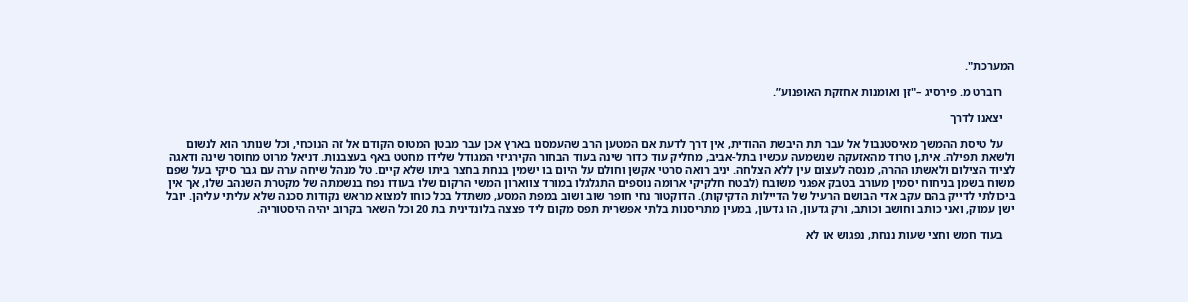המערכת".

    רוברט מ. פירסיג –"זן ואומנות אחזקת האופנוע”.

    יצאנו לדרך

    על טיסת ההמשך מאיסטנבול אל עבר תת היבשת ההודית, אין דרך לדעת אם המטען הרב שהעמסנו בארץ אכן עבר מבטן המטוס הקודם אל זה הנוכחי, וכל שנותר הוא לנשום ולשאת תפילה. אית,ן טרוד מהאזעקה שנשמעה עכשיו בתל-אביב, מחליק עוד כדור שינה בעוד הבחור הקירגיזי המגודל שלידו מחטט באף בעצבנות. דניאל מרוט מחוסר שינה ודאגה לציוד הצילום ולאשתו ההרה, מנסה לעצום עין ללא הצלחה. יניב רואה סרטי אקשן וחולם על היום בו ישמין בנחת בחצר ביתו שלא קיים. טל מנהל שיחה ערה עם גבר סיקי בעל שפם משוח בשמן בניחוח יסמין מעורב בטבק אפגני משובח (לבטח חלקיקי ארומה נוספים התגלגלו במורד צווארון המשי הרקום שלו בעודו נפח בנשמתה של מקטרת השנהב שלו, אך אין ביכולתי לדייק בהם עקב אדי הבושם הרעיל של הדיילות הדקיקות). הדוקטור נחי חופר שוב ושוב במפת המסע, משתדל בכל כוחו למצוא מראש נקודות סכנה שלא עליתי עליהן. יובל ישן עמוק, ואני כותב וחושב וכותב, ורק גדעון, הו גדעון, במעין מתריסנות בלתי אפשרית תפס מקום ליד פצצה בלונדינית בת 20 וכל השאר בקרוב יהיה היסטוריה.

    בעוד חמש וחצי שעות ננחת, נפגוש או לא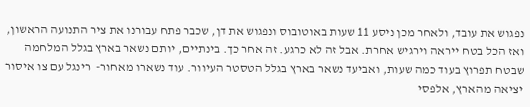נפגוש את עובד, ולאחר מכן ניסע 11 שעות באוטובוס ונפגוש את דן, שכבר פתח עבורנו את ציר התנועה הראשון, ואז הכל בטח ייראה וירגיש אחרת. אבל זה לא כרגע. זה אחר כך. בינתיים, יותם נשאר בארץ בגלל המלחמה שבטח תפרוץ בעוד כמה שעות, ואביעד נשאר בארץ בגלל הטסטר העיוור. עוד נשארו מאחור-  רינגל עם צו איסור יציאה מהארץ, אלפסי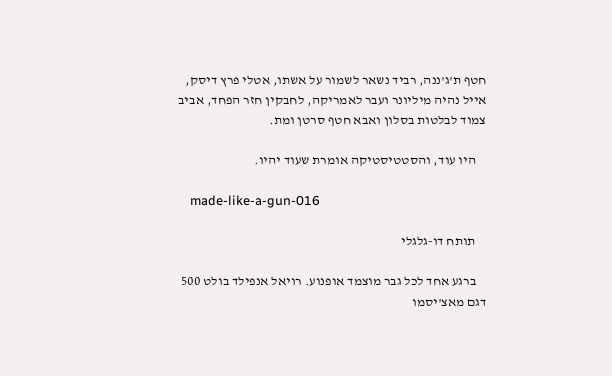חטף ת'ג'ננה, רביד נשאר לשמור על אשתו, אטלי פרץ דיסק, אייל נהיה מיליונר ועבר לאמריקה, לחבקין חזר הפחד, אביב צמוד לבלטות בסלון ואבא חטף סרטן ומת.

    היו עוד, והסטטיסטיקה אומרת שעוד יהיו.

    made-like-a-gun-016

    תותח דו-גלגלי

    ברגע אחד לכל גבר מוצמד אופנוע. רויאל אנפילד בולט 500 דגם מאצ'יסמו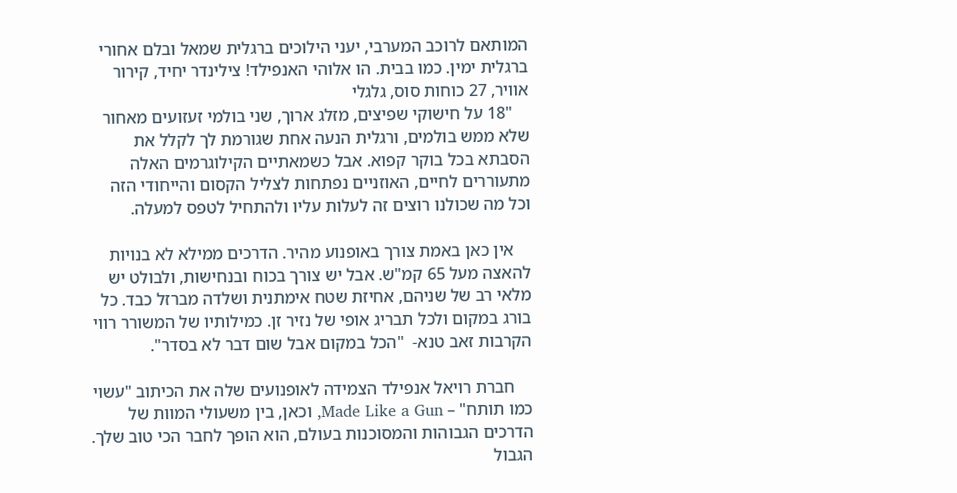המותאם לרוכב המערבי, יעני הילוכים ברגלית שמאל ובלם אחורי ברגלית ימין. כמו בבית. הו אלוהי האנפילד! צילינדר יחיד, קירור אוויר, 27 כוחות סוס, גלגלי
    "18 על חישוקי שפיצים, מזלג ארוך, שני בולמי זעזועים מאחור שלא ממש בולמים, ורגלית הנעה אחת שגורמת לך לקלל את הסבתא בכל בוקר קפוא. אבל כשמאתיים הקילוגרמים האלה מתעוררים לחיים, האוזניים נפתחות לצליל הקסום והייחודי הזה וכל מה שכולנו רוצים זה לעלות עליו ולהתחיל לטפס למעלה.

    אין כאן באמת צורך באופנוע מהיר. הדרכים ממילא לא בנויות להאצה מעל 65 קמ"ש. אבל יש צורך בכוח ובנחישות, ולבולט יש מלאי רב של שניהם, אחיזת שטח אימתנית ושלדה מברזל כבד. כל בורג במקום ולכל תבריג אופי של נזיר זן. כמילותיו של המשורר רווי הקרבות זאב טנא-  "הכל במקום אבל שום דבר לא בסדר".

    חברת רויאל אנפילד הצמידה לאופנועים שלה את הכיתוב "עשוי כמו תותח" – Made Like a Gun, וכאן, בין משעולי המוות של הדרכים הגבוהות והמסוכנות בעולם, הוא הופך לחבר הכי טוב שלך. הגבול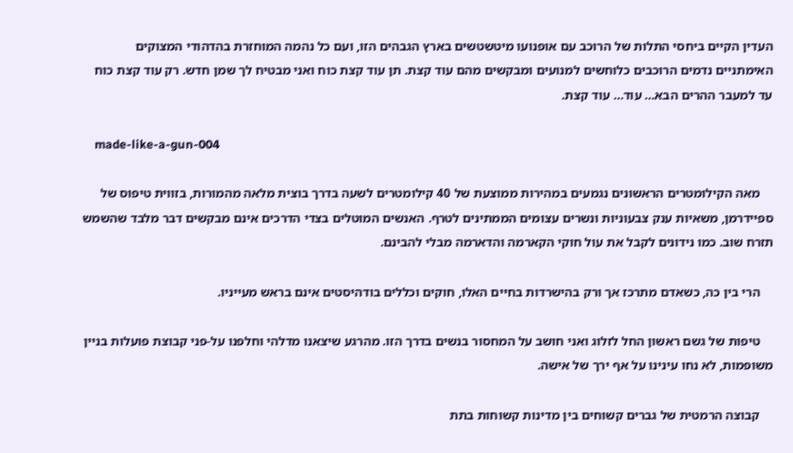העדין הקיים ביחסי התלות של הרוכב עם אופנועו מיטשטשים בארץ הגבהים הזו, ועם כל נהמה המוחזרת בהדהודי המצוקים האימתניים נדמים הרוכבים כלוחשים למנועים ומבקשים מהם עוד קצת. תן עוד קצת כוח ואני מבטיח לך שמן חדש. רק עוד קצת כוח עד למעבר ההרים הבא… עוד… עוד קצת.

    made-like-a-gun-004

    מאה הקילומטרים הראשונים נגמעים במהירות ממוצעת של 40 קילומטרים לשעה בדרך בוצית מלאה מהמורות, בזווית טיפוס של ספיידרמן, משאיות ענק צבעוניות ונשרים עצומים הממתינים לטרף. האנשים המוטלים בצדי הדרכים אינם מבקשים דבר מלבד שהשמש תזרח שוב. כמו נידונים לקבל את עול חוקי הקארמה והדארמה מבלי להבינם.

    הרי בין כה, כשאדם מתרכז אך ורק בהישרדות בחיים האלו, חוקים וכללים בודהיסטים אינם בראש מעייניו.

    טיפות של גשם ראשון החל לזלוג ואני חושב על המחסור בנשים בדרך הזו. מהרגע שיצאנו מדלהי וחלפנו על-פני קבוצת פועלות בניין משופמות, לא נחו עינינו על אף ירך של אישה.

    קבוצה הרמטית של גברים קשוחים בין מדינות קשוחות בתת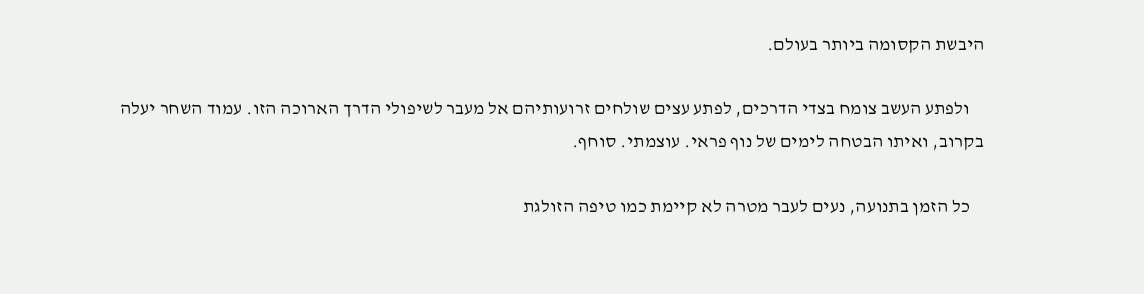היבשת הקסומה ביותר בעולם.

    ולפתע העשב צומח בצדי הדרכים, לפתע עצים שולחים זרועותיהם אל מעבר לשיפולי הדרך הארוכה הזו. עמוד השחר יעלה בקרוב, ואיתו הבטחה לימים של נוף פראי. עוצמתי. סוחף.

    כל הזמן בתנועה, נעים לעבר מטרה לא קיימת כמו טיפה הזולגת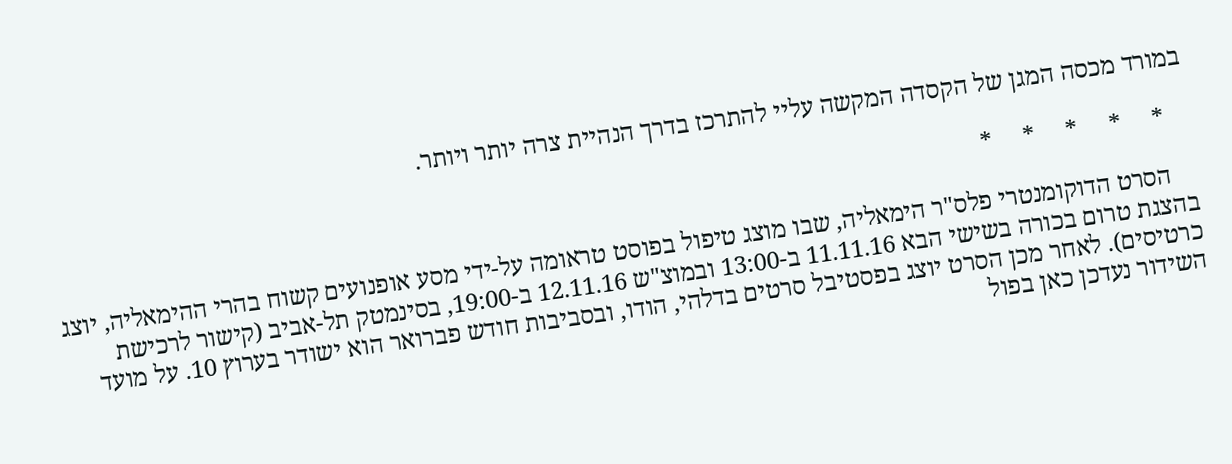במורד מכסה המגן של הקסדה המקשה עליי להתרכז בדרך הנהיית צרה יותר ויותר.

    *     *     *     *     *

    הסרט הדוקומנטרי פלס"ר הימאליה, שבו מוצג טיפול בפוסט טראומה על-ידי מסע אופנועים קשוח בהרי ההימאליה, יוצג בהצגת טרום בכורה בשישי הבא 11.11.16 ב-13:00 ובמוצ"ש 12.11.16 ב-19:00, בסינמטק תל-אביב (קישור לרכישת כרטיסים). לאחר מכן הסרט יוצג בפסטיבל סרטים בדלהי, הודו, ובסביבות חודש פברואר הוא ישודר בערוץ 10. על מועד השידור נעדכן כאן בפול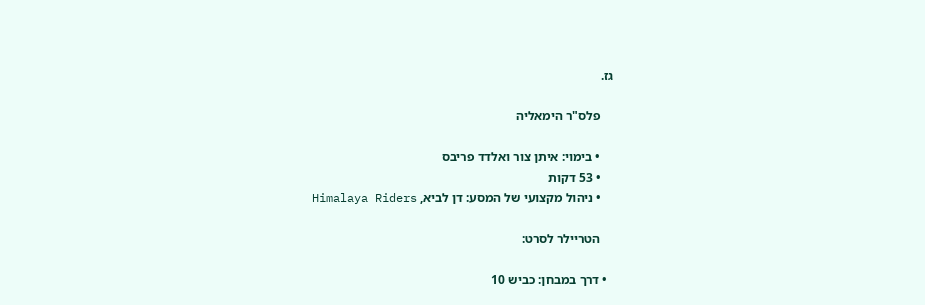גז.

    פלס"ר הימאליה

    • בימוי: איתן צור ואלדד פריבס
    • 53 דקות
    • ניהול מקצועי של המסע: דן לביא, Himalaya Riders

    הטריילר לסרט:

  • דרך במבחן: כביש 10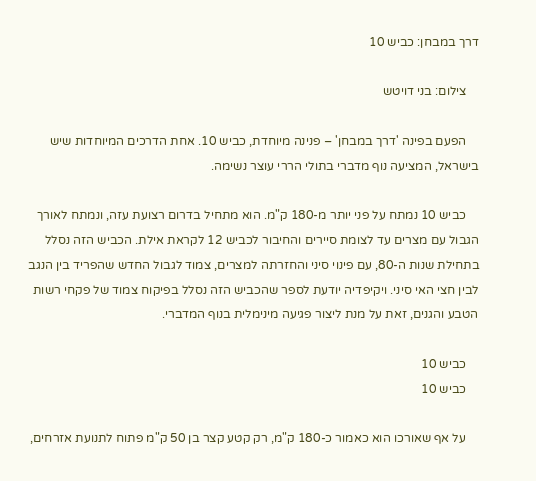דרך במבחן: כביש 10

    צילום: בני דויטש

    הפעם בפינה 'דרך במבחן' – פנינה מיוחדת, כביש 10. אחת הדרכים המיוחדות שיש בישראל, המציעה נוף מדברי בתולי הררי עוצר נשימה.

    כביש 10 נמתח על פני יותר מ-180 ק"מ. הוא מתחיל בדרום רצועת עזה, ונמתח לאורך הגבול עם מצרים עד לצומת סיירים והחיבור לכביש 12 לקראת אילת. הכביש הזה נסלל בתחילת שנות ה-80, עם פינוי סיני והחזרתה למצרים, צמוד לגבול החדש שהפריד בין הנגב לבין חצי האי סיני. ויקיפדיה יודעת לספר שהכביש הזה נסלל בפיקוח צמוד של פקחי רשות הטבע והגנים, זאת על מנת ליצור פגיעה מינימלית בנוף המדברי.

    כביש 10
    כביש 10

    על אף שאורכו הוא כאמור כ-180 ק"מ, רק קטע קצר בן 50 ק"מ פתוח לתנועת אזרחים,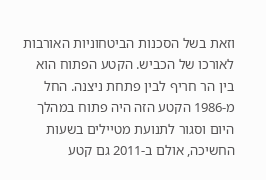וזאת בשל הסכנות הביטחוניות האורבות לאורכו של הכביש. הקטע הפתוח הוא בין הר חריף לבין פתחת ניצנה. החל מ-1986 הקטע הזה היה פתוח במהלך היום וסגור לתנועת מטיילים בשעות החשיכה, אולם ב-2011 גם קטע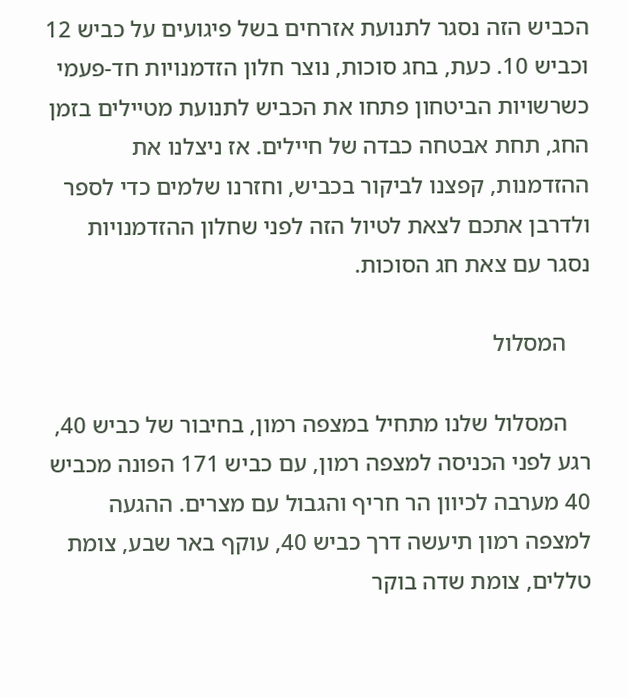הכביש הזה נסגר לתנועת אזרחים בשל פיגועים על כביש 12 וכביש 10. כעת, בחג סוכות, נוצר חלון הזדמנויות חד-פעמי כשרשויות הביטחון פתחו את הכביש לתנועת מטיילים בזמן החג, תחת אבטחה כבדה של חיילים. אז ניצלנו את ההזדמנות, קפצנו לביקור בכביש, וחזרנו שלמים כדי לספר ולדרבן אתכם לצאת לטיול הזה לפני שחלון ההזדמנויות נסגר עם צאת חג הסוכות.

    המסלול

    המסלול שלנו מתחיל במצפה רמון, בחיבור של כביש 40, רגע לפני הכניסה למצפה רמון, עם כביש 171 הפונה מכביש 40 מערבה לכיוון הר חריף והגבול עם מצרים. ההגעה למצפה רמון תיעשה דרך כביש 40, עוקף באר שבע, צומת טללים, צומת שדה בוקר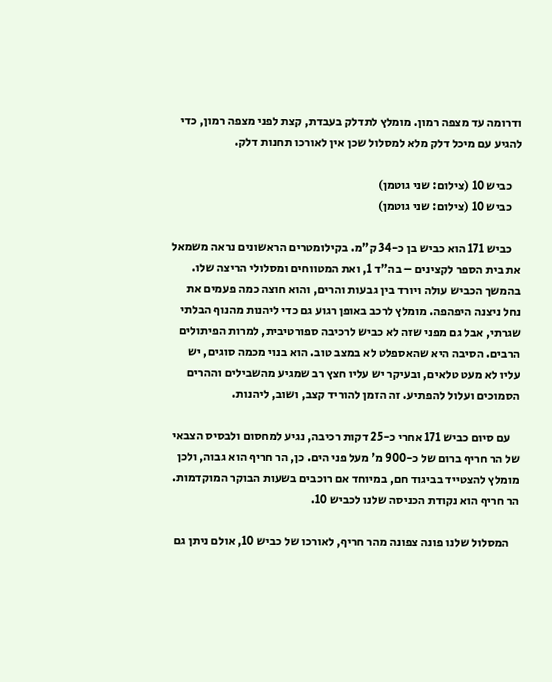ודרומה עד מצפה רמון. מומלץ לתדלק בעבדת, קצת לפני מצפה רמון, כדי להגיע עם מיכל דלק מלא למסלול שכן אין לאורכו תחנות דלק.

    כביש 10 (צילום: שני גוטמן)
    כביש 10 (צילום: שני גוטמן)

    כביש 171 הוא כביש בן כ-34 ק"מ. בקילומטרים הראשונים נראה משמאל את בית הספר לקצינים – בה"ד 1, ואת המטווחים ומסלולי הריצה שלו. בהמשך הכביש עולה ויורד בין גבעות והרים, והוא חוצה כמה פעמים את נחל ניצנה היפהפה. מומלץ לרכב באופן רגוע גם כדי ליהנות מהנוף הבלתי שגרתי, אבל גם מפני שזה לא כביש לרכיבה ספורטיבית, למרות הפיתולים הרבים. הסיבה היא שהאספלט לא במצב טוב. הוא בנוי מכמה סוגים, יש עליו לא מעט טלאים, ובעיקר יש עליו חצץ רב שמגיע מהשבילים וההרים הסמוכים ועלול להפתיע. זה הזמן להוריד קצב, ושוב, ליהנות.

    עם סיום כביש 171 אחרי כ-25 דקות רכיבה, נגיע למחסום ולבסיס הצבאי של הר חריף ברום של כ-900 מ' מעל פני הים. כן, הר חריף הוא גבוה, ולכן מומלץ להצטייד בביגוד חם, במיוחד אם רוכבים בשעות הבוקר המוקדמות. הר חריף הוא נקודת הכניסה שלנו לכביש 10.

    המסלול שלנו פונה צפונה מהר חריף, לאורכו של כביש 10, אולם ניתן גם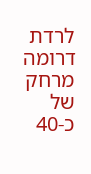לרדת דרומה מרחק של כ-40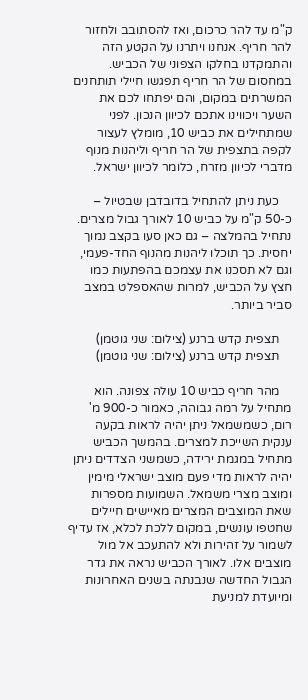ק"מ עד להר כרכום, ואז להסתובב ולחזור להר חריף. אנחנו ויתרנו על הקטע הזה והתמקדנו בחלקו הצפוני של הכביש. במחסום של הר חריף תפגשו חיילי תותחנים המשרתים במקום, והם יפתחו לכם את השער ויכווינו אתכם לכיוון הנכון. לפני שמתחילים את כביש 10, מומלץ לעצור לקפה בתצפית של הר חריף וליהנות מנוף מדברי לכיוון מזרח, כלומר לכיוון ישראל.

    כעת ניתן להתחיל בדובדבן שבטיול – כ-50 ק"מ על כביש 10 לאורך גבול מצרים. נתחיל בהמלצה – גם כאן סעו בקצב נמוך יחסית. כך תוכלו ליהנות מהנוף החד-פעמי, וגם לא תסכנו את עצמכם בהפתעות כמו חצץ על הכביש, למרות שהאספלט במצב סביר ביותר.

    תצפית קדש ברנע (צילום: שני גוטמן)
    תצפית קדש ברנע (צילום: שני גוטמן)

    מהר חריף כביש 10 עולה צפונה. הוא מתחיל על רמה גבוהה, כאמור כ-900 מ' רום, כשמשמאל ניתן יהיה לראות בקעה ענקית השייכת למצרים. בהמשך הכביש מתחיל במגמת ירידה, כשמשני הצדדים ניתן יהיה לראות מדי פעם מוצב ישראלי מימין ומוצב מצרי משמאל. השמועות מספרות שאת המוצבים המצרים מאיישים חיילים שחטפו עונשים, במקום ללכת לכלא, אז עדיף לשמור על זהירות ולא להתעכב אל מול מוצבים אלו. לאורך הכביש נראה את גדר הגבול החדשה שנבנתה בשנים האחרונות ומיועדת למניעת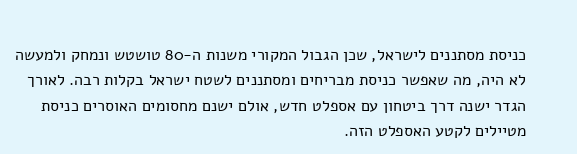כניסת מסתננים לישראל, שכן הגבול המקורי משנות ה-80 טושטש ונמחק ולמעשה לא היה, מה שאפשר כניסת מבריחים ומסתננים לשטח ישראל בקלות רבה. לאורך הגדר ישנה דרך ביטחון עם אספלט חדש, אולם ישנם מחסומים האוסרים כניסת מטיילים לקטע האספלט הזה.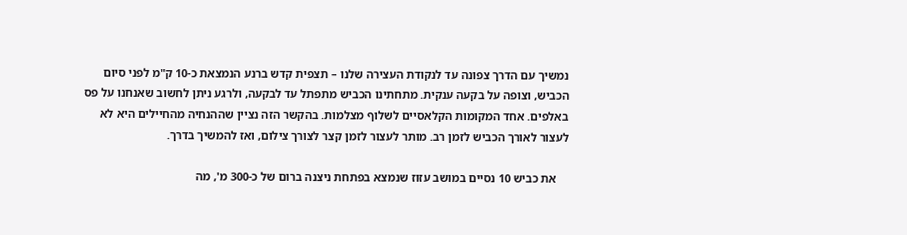נמשיך עם הדרך צפונה עד לנקודת העצירה שלנו – תצפית קדש ברנע הנמצאת כ-10 ק"מ לפני סיום הכביש, וצופה על בקעה ענקית. מתחתינו הכביש מתפתל עד לבקעה, ולרגע ניתן לחשוב שאנחנו על פס באלפים. אחד המקומות הקלאסיים לשלוף מצלמות. בהקשר הזה נציין שההנחיה מהחיילים היא לא לעצור לאורך הכביש לזמן רב. מותר לעצור לזמן קצר לצורך צילום, ואז להמשיך בדרך.

    את כביש 10 נסיים במושב עזוז שנמצא בפתחת ניצנה ברום של כ-300 מ', מה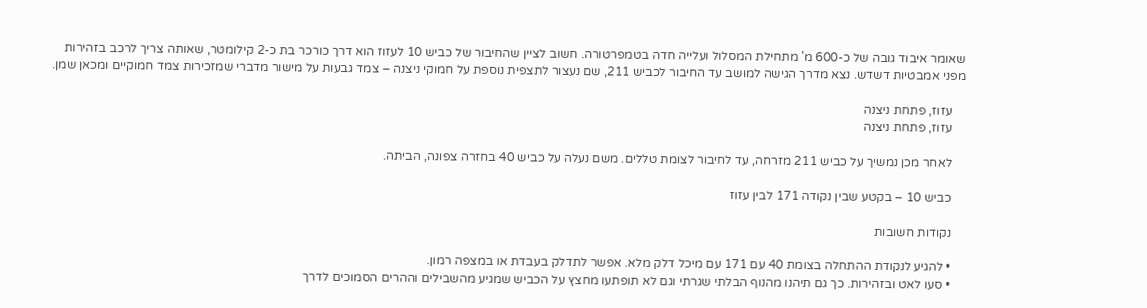שאומר איבוד גובה של כ-600 מ' מתחילת המסלול ועלייה חדה בטמפרטורה. חשוב לציין שהחיבור של כביש 10 לעזוז הוא דרך כורכר בת כ-2 קילומטר, שאותה צריך לרכב בזהירות מפני אמבטיות דשדש. נצא מדרך הגישה למושב עד החיבור לכביש 211, שם נעצור לתצפית נוספת על חמוקי ניצנה – צמד גבעות על מישור מדברי שמזכירות צמד חמוקיים ומכאן שמן.

    עזוז, פתחת ניצנה
    עזוז, פתחת ניצנה

    לאחר מכן נמשיך על כביש 211 מזרחה, עד לחיבור לצומת טללים. משם נעלה על כביש 40 בחזרה צפונה, הביתה.

    כביש 10 – בקטע שבין נקודה 171 לבין עזוז

    נקודות חשובות

    • להגיע לנקודת ההתחלה בצומת 40 עם 171 עם מיכל דלק מלא. אפשר לתדלק בעבדת או במצפה רמון.
    • סעו לאט ובזהירות. כך גם תיהנו מהנוף הבלתי שגרתי וגם לא תופתעו מחצץ על הכביש שמגיע מהשבילים וההרים הסמוכים לדרך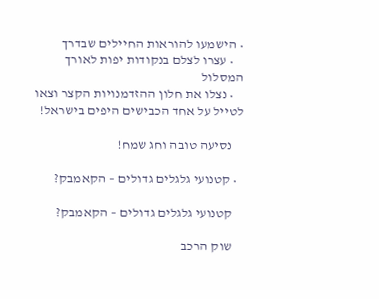• הישמעו להוראות החיילים שבדרך
    • עצרו לצלם בנקודות יפות לאורך המסלול
    • נצלו את חלון ההזדמנויות הקצר וצאו לטייל על אחד הכבישים היפים בישראל!

    נסיעה טובה וחג שמח!

  • קטנועי גלגלים גדולים – הקאמבק?

    קטנועי גלגלים גדולים – הקאמבק?

    שוק הרכב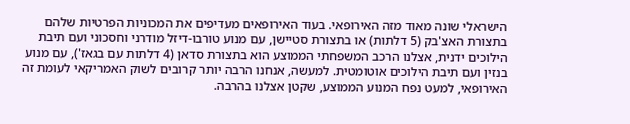הישראלי שונה מאוד מזה האירופאי. בעוד האירופאים מעדיפים את המכוניות הפרטיות שלהם בתצורת האצ'בק (5 דלתות) או בתצורת סטיישן, עם מנוע טורבו-דיזל מודרני וחסכוני ועם תיבת הילוכים ידנית, אצלנו הרכב המשפחתי הממוצע הוא בתצורת סדאן (4 דלתות עם בגאז'), עם מנוע בנזין ועם תיבת הילוכים אוטומטית. למעשה, אנחנו הרבה יותר קרובים לשוק האמריקאי לעומת זה האירופאי, למעט נפח המנוע הממוצע, שקטן אצלנו בהרבה.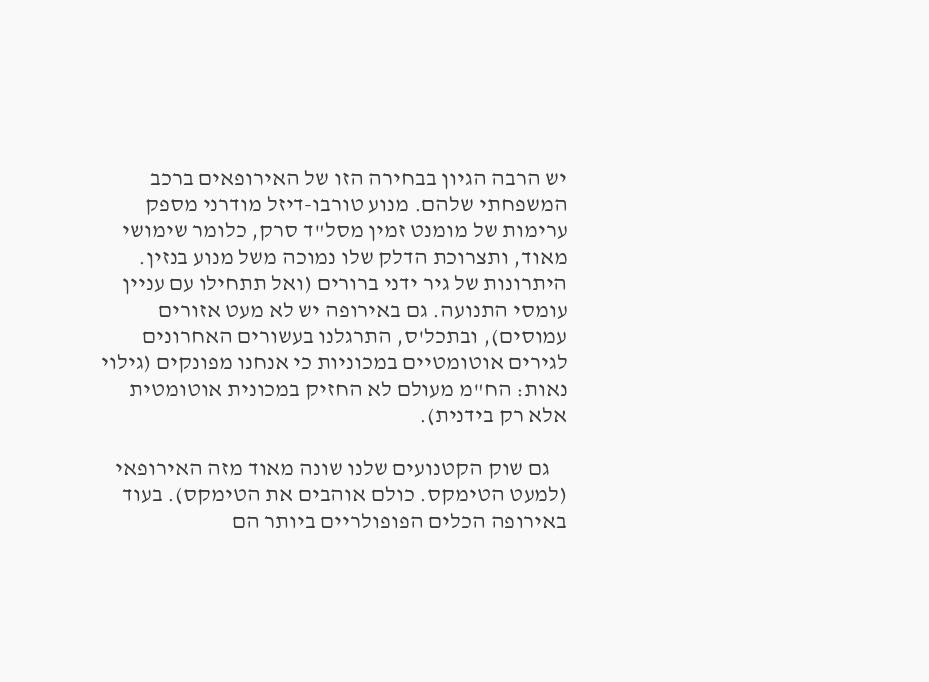יש הרבה הגיון בבחירה הזו של האירופאים ברכב המשפחתי שלהם. מנוע טורבו-דיזל מודרני מספק ערימות של מומנט זמין מסל"ד סרק, כלומר שימושי מאוד, ותצרוכת הדלק שלו נמוכה משל מנוע בנזין. היתרונות של גיר ידני ברורים (ואל תתחילו עם עניין עומסי התנועה. גם באירופה יש לא מעט אזורים עמוסים), ובתכל'ס, התרגלנו בעשורים האחרונים לגירים אוטומטיים במכוניות כי אנחנו מפונקים (גילוי נאות: הח"מ מעולם לא החזיק במכונית אוטומטית אלא רק בידנית).

    גם שוק הקטנועים שלנו שונה מאוד מזה האירופאי (למעט הטימקס. כולם אוהבים את הטימקס). בעוד באירופה הכלים הפופולריים ביותר הם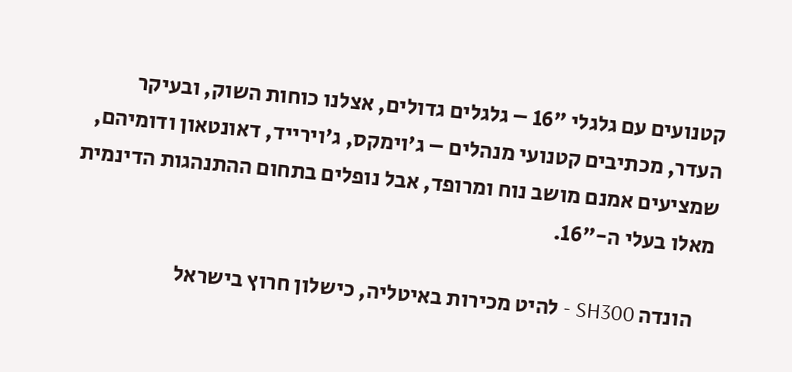קטנועים עם גלגלי "16 – גלגלים גדולים, אצלנו כוחות השוק, ובעיקר העדר, מכתיבים קטנועי מנהלים – ג'וימקס, ג'וירייד, דאונטאון ודומיהם, שמציעים אמנם מושב נוח ומרופד, אבל נופלים בתחום ההתנהגות הדינמית מאלו בעלי ה-"16.

    הונדה SH300 - להיט מכירות באיטליה, כישלון חרוץ בישראל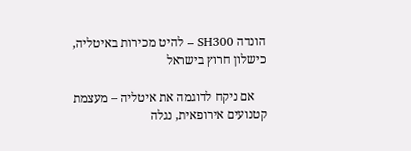הונדה SH300 – להיט מכירות באיטליה, כישלון חרוץ בישראל

    אם ניקח לדוגמה את איטליה – מעצמת קטנועים אירופאית, נגלה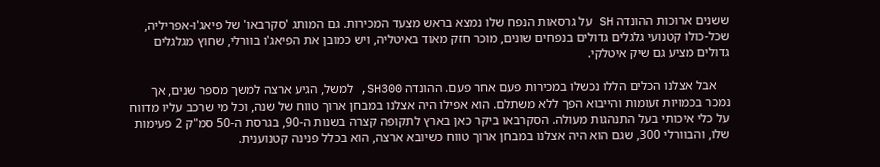ששנים ארוכות ההונדה SH על גרסאות הנפח שלו נמצא בראש מצעד המכירות. גם המותג 'סקרבאו' של פיאג'ו-אפריליה, שכל-כולו קטנועי גלגלים גדולים בנפחים שונים, מוכר חזק מאוד באיטליה, ויש כמובן את הפיאג'ו בוורלי, שחוץ מגלגלים גדולים מציע גם שיק איטלקי.

    אבל אצלנו הכלים הללו נכשלו במכירות פעם אחר פעם. ההונדה SH300, למשל, הגיע ארצה למשך מספר שנים, אך נמכר בכמויות זעומות והייבוא הפך ללא משתלם. הוא אפילו היה אצלנו במבחן ארוך טווח של שנה, וכל מי שרכב עליו מדווח על כלי איכותי בעל התנהגות מעולה. הסקרבאו ביקר כאן בארץ לתקופה קצרה בשנות ה-90, בגרסת ה-50 סמ"ק 2 פעימות שלו, והבוורלי 300, שגם הוא היה אצלנו במבחן ארוך טווח כשיובא ארצה, הוא בכלל פנינה קטנוענית.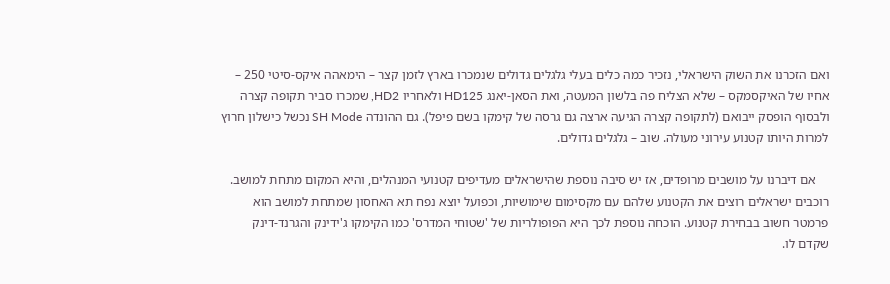ואם הזכרנו את השוק הישראלי, נזכיר כמה כלים בעלי גלגלים גדולים שנמכרו בארץ לזמן קצר – הימאהה איקס-סיטי 250 – אחיו של האיקסמקס – שלא הצליח פה בלשון המעטה, ואת הסאן-יאנג HD125 ולאחריו HD2, שמכרו סביר תקופה קצרה ולבסוף הופסק ייבואם (לתקופה קצרה הגיעה ארצה גם גרסה של קימקו בשם פיפל). גם ההונדה SH Mode נכשל כישלון חרוץ למרות היותו קטנוע עירוני מעולה. שוב – גלגלים גדולים.

    אם דיברנו על מושבים מרופדים, אז יש סיבה נוספת שהישראלים מעדיפים קטנועי המנהלים, והיא המקום מתחת למושב. רוכבים ישראלים רוצים את הקטנוע שלהם עם מקסימום שימושיות, וכפועל יוצא נפח תא האחסון שמתחת למושב הוא פרמטר חשוב בבחירת קטנוע. הוכחה נוספת לכך היא הפופולריות של 'שטוחי המדרס' כמו הקימקו ג'ידינק והגרנד-דינק שקדם לו.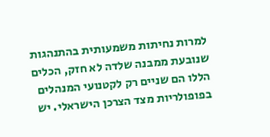למרות נחיתות משמעותית בהתנהגות שנובעת ממבנה שלדה לא חזק, הכלים הללו הם שניים רק לקטנועי המנהלים בפופולריות מצד הצרכן הישראלי. יש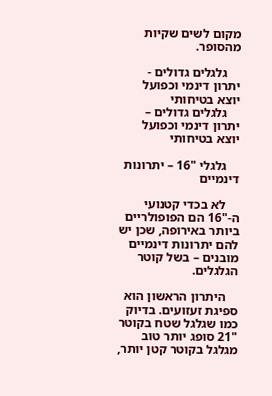מקום לשים שקיות מהסופר.

    גלגלים גדולים - יתרון דינמי וכפועל יוצא בטיחותי
    גלגלים גדולים – יתרון דינמי וכפועל יוצא בטיחותי

    גלגלי "16 – יתרונות דינמיים

    לא בכדי קטנועי ה-"16 הם הפופולריים ביותר באירופה, שכן יש להם יתרונות דינמיים מובנים – בשל קוטר הגלגלים.

    היתרון הראשון הוא ספיגת זעזועים. בדיוק כמו שגלגל שטח בקוטר "21 סופג יותר טוב מגלגל בקוטר קטן יותר,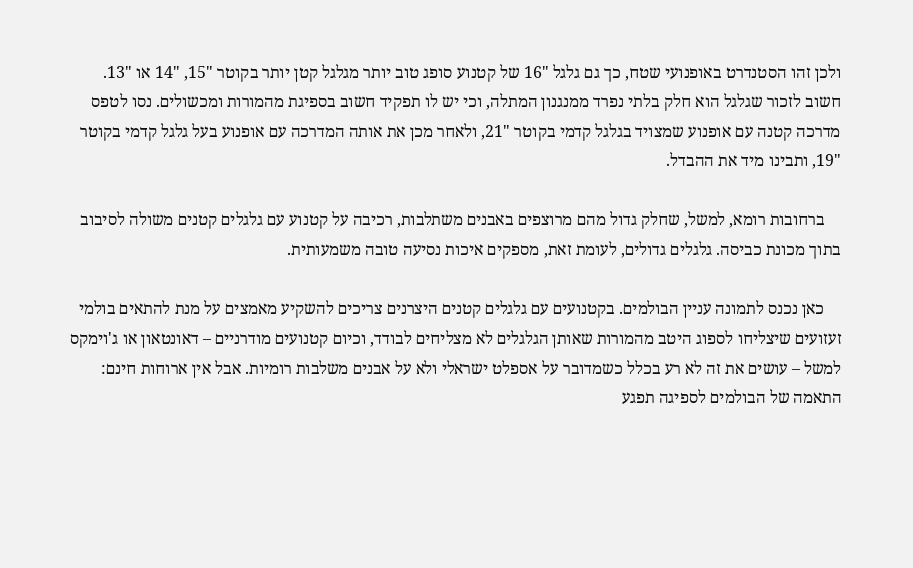ולכן זהו הסטנדרט באופנועי שטח, כך גם גלגל "16 של קטנוע סופג טוב יותר מגלגל קטן יותר בקוטר "15, "14 או "13. חשוב לזכור שגלגל הוא חלק בלתי נפרד ממנגנון המתלה, וכי יש לו תפקיד חשוב בספיגת מהמורות ומכשולים. נסו לטפס מדרכה קטנה עם אופנוע שמצויד בגלגל קדמי בקוטר "21, ולאחר מכן את אותה המדרכה עם אופנוע בעל גלגל קדמי בקוטר "19, ותבינו מיד את ההבדל.

    ברחובות רומא, למשל, שחלק גדול מהם מרוצפים באבנים משתלבות, רכיבה על קטנוע עם גלגלים קטנים משולה לסיבוב בתוך מכונת כביסה. גלגלים גדולים, לעומת זאת, מספקים איכות נסיעה טובה משמעותית.

    כאן נכנס לתמונה עניין הבולמים. בקטנועים עם גלגלים קטנים היצרנים צריכים להשקיע מאמצים על מנת להתאים בולמי זעזועים שיצליחו לספוג היטב מהמורות שאותן הגלגלים לא מצליחים לבודד, וכיום קטנועים מודרניים – דאונטאון או ג'וימקס למשל – עושים את זה לא רע בכלל כשמדובר על אספלט ישראלי ולא על אבנים משלבות רומיות. אבל אין ארוחות חינם: התאמה של הבולמים לספיגה תפגע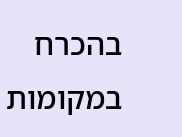בהכרח במקומות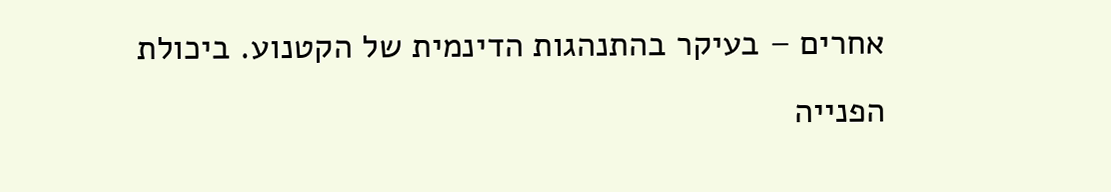אחרים – בעיקר בהתנהגות הדינמית של הקטנוע. ביכולת הפנייה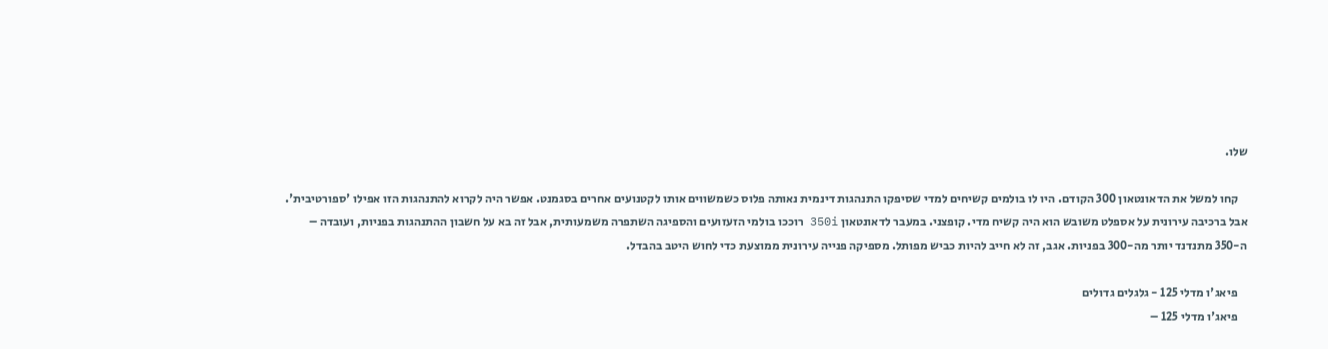שלו.

    קחו למשל את הדאונטאון 300 הקודם. היו לו בולמים קשיחים למדי שסיפקו התנהגות דינמית נאותה פלוס כשמשווים אותו לקטנועים אחרים בסגמנט. אפשר היה לקרוא להתנהגות הזו אפילו 'ספורטיבית'. אבל ברכיבה עירונית על אספלט משובש הוא היה קשיח מדי. קופצני. במעבר לדאונטאון 350i רוככו בולמי הזעזועים והספיגה השתפרה משמעותית, אבל זה בא על חשבון ההתנהגות בפניות, ועובדה – ה-350 מתנדנד יותר מה-300 בפניות. אגב, זה לא חייב להיות כביש מפותל. מספיקה פנייה עירונית ממוצעת כדי לחוש היטב בהבדל.

    פיאג'ו מדלי 125 - גלגלים גדולים
    פיאג'ו מדלי 125 –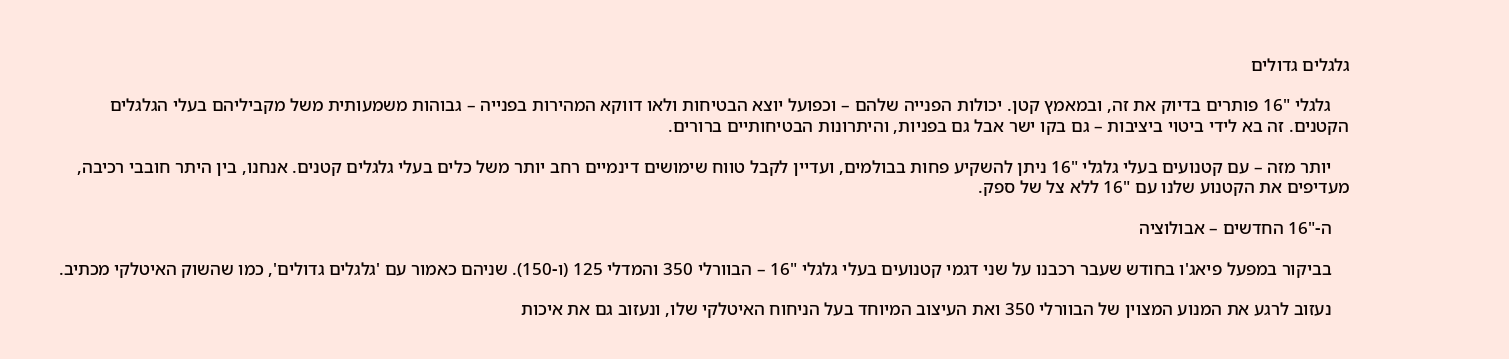גלגלים גדולים

    גלגלי "16 פותרים בדיוק את זה, ובמאמץ קטן. יכולות הפנייה שלהם – וכפועל יוצא הבטיחות ולאו דווקא המהירות בפנייה – גבוהות משמעותית משל מקביליהם בעלי הגלגלים הקטנים. זה בא לידי ביטוי ביציבות – גם בקו ישר אבל גם בפניות, והיתרונות הבטיחותיים ברורים.

    יותר מזה – עם קטנועים בעלי גלגלי "16 ניתן להשקיע פחות בבולמים, ועדיין לקבל טווח שימושים דינמיים רחב יותר משל כלים בעלי גלגלים קטנים. אנחנו, בין היתר חובבי רכיבה, מעדיפים את הקטנוע שלנו עם "16 ללא צל של ספק.

    ה-"16 החדשים – אבולוציה

    בביקור במפעל פיאג'ו בחודש שעבר רכבנו על שני דגמי קטנועים בעלי גלגלי "16 – הבוורלי 350 והמדלי 125 (ו-150). שניהם כאמור עם 'גלגלים גדולים', כמו שהשוק האיטלקי מכתיב.

    נעזוב לרגע את המנוע המצוין של הבוורלי 350 ואת העיצוב המיוחד בעל הניחוח האיטלקי שלו, ונעזוב גם את איכות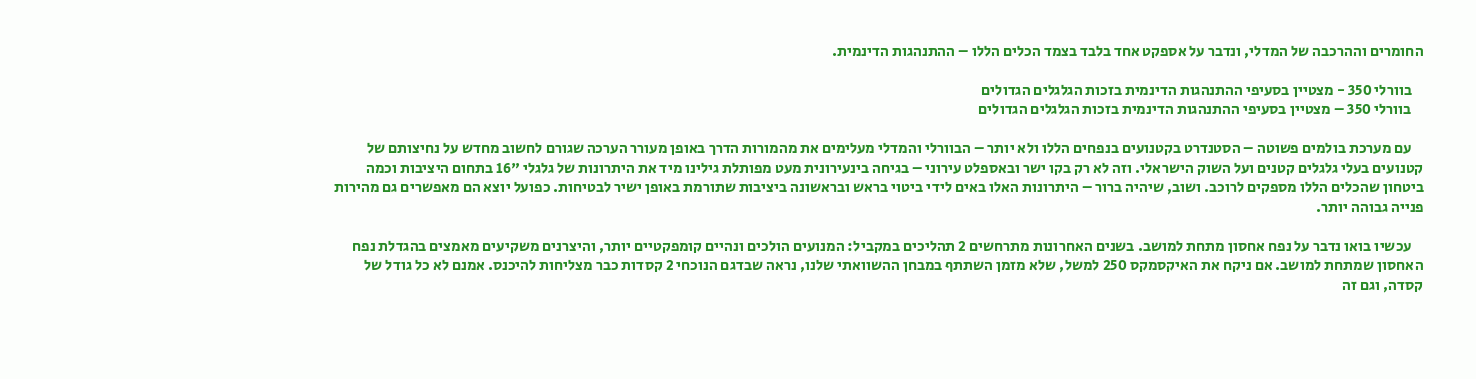החומרים וההרכבה של המדלי, ונדבר על אספקט אחד בלבד בצמד הכלים הללו – ההתנהגות הדינמית.

    בוורלי 350 - מצטיין בסעיפי ההתנהגות הדינמית בזכות הגלגלים הגדולים
    בוורלי 350 – מצטיין בסעיפי ההתנהגות הדינמית בזכות הגלגלים הגדולים

    עם מערכת בולמים פשוטה – הסטנדרט בקטנועים בנפחים הללו ולא יותר – הבוורלי והמדלי מעלימים את מהמורות הדרך באופן מעורר הערכה שגורם לחשוב מחדש על נחיצותם של קטנועים בעלי גלגלים קטנים ועל השוק הישראלי. וזה לא רק בקו ישר ובאספלט עירוני – בגיחה בינעירונית מעט מפותלת גילינו מיד את היתרונות של גלגלי "16 בתחום היציבות וכמה ביטחון שהכלים הללו מספקים לרוכב. ושוב, שיהיה ברור – היתרונות האלו באים לידי ביטוי בראש ובראשונה ביציבות שתורמת באופן ישיר לבטיחות. כפועל יוצא הם מאפשרים גם מהירות פנייה גבוהה יותר.

    עכשיו בואו נדבר על נפח אחסון מתחת למושב. בשנים האחרונות מתרחשים 2 תהליכים במקביל: המנועים הולכים ונהיים קומפקטיים יותר, והיצרנים משקיעים מאמצים בהגדלת נפח האחסון שמתחת למושב. אם ניקח את האיקסמקס 250 למשל, שלא מזמן השתתף במבחן ההשוואתי שלנו, נראה שבדגם הנוכחי 2 קסדות כבר מצליחות להיכנס. אמנם לא כל גודל של קסדה, וגם זה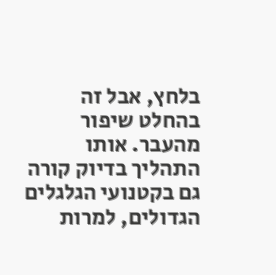בלחץ, אבל זה בהחלט שיפור מהעבר. אותו התהליך בדיוק קורה גם בקטנועי הגלגלים הגדולים, למרות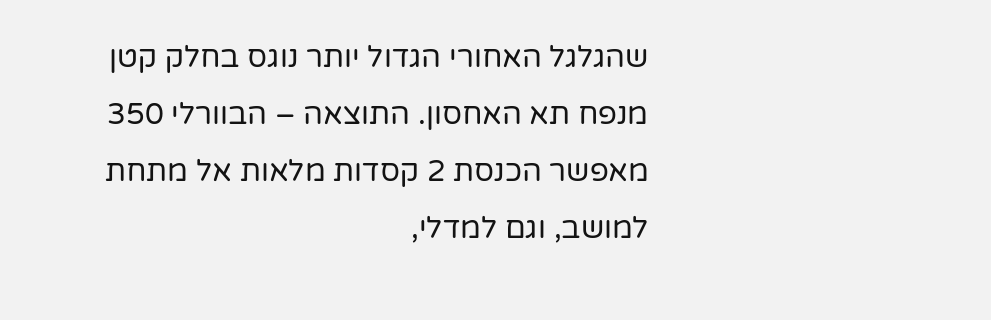שהגלגל האחורי הגדול יותר נוגס בחלק קטן מנפח תא האחסון. התוצאה – הבוורלי 350 מאפשר הכנסת 2 קסדות מלאות אל מתחת למושב, וגם למדלי,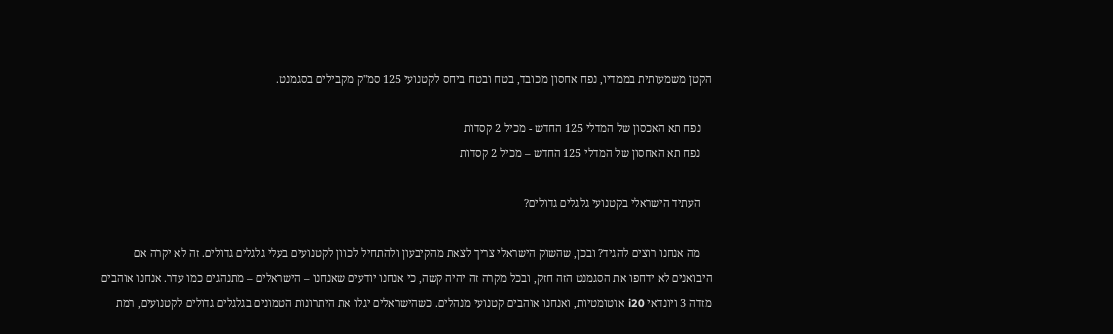הקטן משמעותית בממדיו, נפח אחסון מכובד, בטח ובטח ביחס לקטנועי 125 סמ"ק מקבילים בסגמנט.

    נפח תא האכסון של המדלי 125 החדש - מכיל 2 קסדות
    נפח תא האחסון של המדלי 125 החדש – מכיל 2 קסדות

    העתיד הישראלי בקטנועי גלגלים גדולים?

    מה אנחנו רוצים להגיד? ובכן, שהשוק הישראלי צריך לצאת מהקיבעון ולהתחיל לכוון לקטנועים בעלי גלגלים גדולים. זה לא יקרה אם היבואנים לא ידחפו את הסגמנט הזה חזק, ובכל מקרה זה יהיה קשה, כי אנחנו יודעים שאנחנו – הישראלים – מתנהגים כמו עדר. אנחנו אוהבים מזדה 3 ויונדאי i20 אוטומטיות, ואנחנו אוהבים קטנועי מנהלים. כשהישראלים יגלו את היתרונות הטמונים בגלגלים גדולים לקטנועים, רמת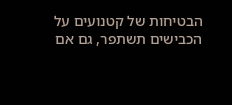הבטיחות של קטנועים על הכבישים תשתפר, גם אם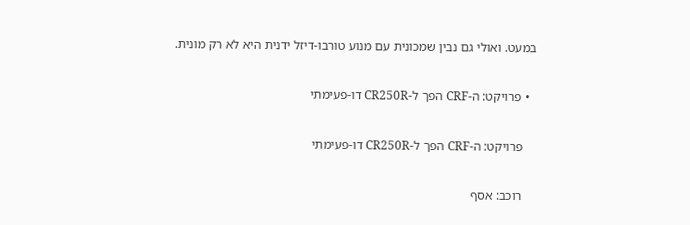במעט. ואולי גם נבין שמכונית עם מנוע טורבו-דיזל ידנית היא לא רק מונית.

  • פרויקט: ה-CRF הפך ל-CR250R דו-פעימתי

    פרויקט: ה-CRF הפך ל-CR250R דו-פעימתי

    רוכב: אסף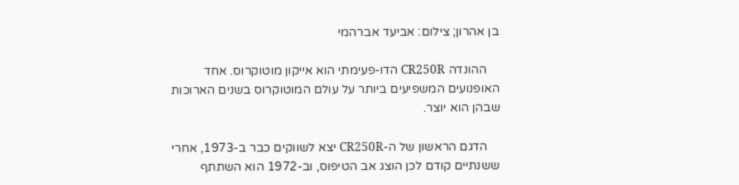בן אהרון; צילום: אביעד אברהמי

    ההונדה CR250R הדו-פעימתי הוא אייקון מוטוקרוס. אחד האופנועים המשפיעים ביותר על עולם המוטוקרוס בשנים הארוכות שבהן הוא יוצר.

    הדגם הראשון של ה-CR250R יצא לשווקים כבר ב-1973, אחרי ששנתיים קודם לכן הוצג אב הטיפוס, וב-1972 הוא השתתף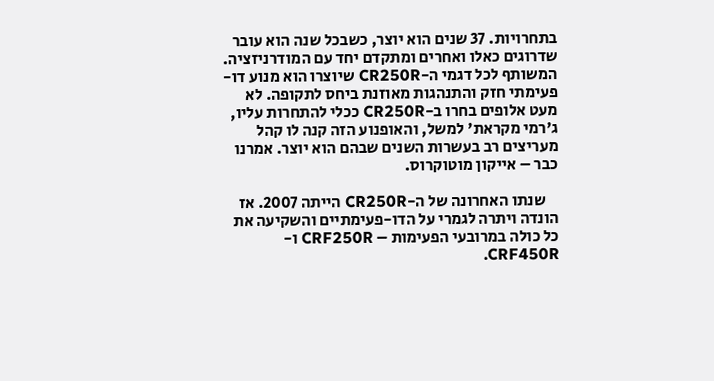בתחרויות. 37 שנים הוא יוצר, כשבכל שנה הוא עובר שדרוגים כאלו ואחרים ומתקדם יחד עם המודרניזציה. המשותף לכל דגמי ה-CR250R שיוצרו הוא מנוע דו-פעימתי חזק והתנהגות מאוזנת ביחס לתקופה. לא מעט אלופים בחרו ב-CR250R ככלי להתחרות עליו, ג'רמי מקראת' למשל, והאופנוע הזה קנה לו קהל מעריצים רב בעשרות השנים שבהם הוא יוצר. אמרנו כבר – אייקון מוטוקרוס.

    שנתו האחרונה של ה-CR250R הייתה 2007. אז הונדה ויתרה לגמרי על הדו-פעימתיים והשקיעה את כל כולה במרובעי הפעימות – CRF250R ו-CRF450R.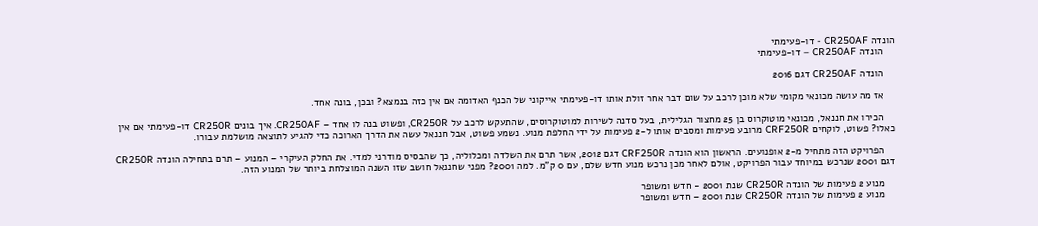הונדה CR250AF - דו-פעימתי
    הונדה CR250AF – דו-פעימתי

    הונדה CR250AF דגם 2016

    אז מה עושה מכונאי מקומי שלא מוכן לרכב על שום דבר אחר זולת אותו דו-פעימתי אייקוני של הכנף האדומה אם אין כזה בנמצא? ובכן, בונה אחד.

    הכירו את חננאל, מכונאי מוטוקרוס בן 25 מחצור הגלילית, בעל סדנה לשירות למוטוקרוסים, שהתעקש לרכב על CR250R, ופשוט בנה לו אחד – CR250AF. איך בונים CR250R דו-פעימתי אם אין כאלו? פשוט, לוקחים CRF250R מרובע פעימות ומסבים אותו ל-2 פעימות על ידי החלפת מנוע. נשמע פשוט, אבל חננאל עשה את הדרך הארוכה כדי להגיע לתוצאה מושלמת עבורו.

    הפרויקט הזה מתחיל מ-2 אופנועים. הראשון הוא הונדה CRF250R דגם 2012, אשר תרם את השלדה ומכלוליה, כך שהבסיס מודרני למדי. את החלק העיקרי – המנוע – תרם בתחילה הונדה CR250R דגם 2001 שנרכש במיוחד עבור הפרויקט, אולם לאחר מכן נרכש מנוע חדש שלם, עם 0 ק"מ. למה 2001? מפני שחננאל חושב שזו השנה המוצלחת ביותר של המנוע הזה.

    מנוע 2 פעימות של הונדה CR250R שנת 2001 - חדש ומשופר
    מנוע 2 פעימות של הונדה CR250R שנת 2001 – חדש ומשופר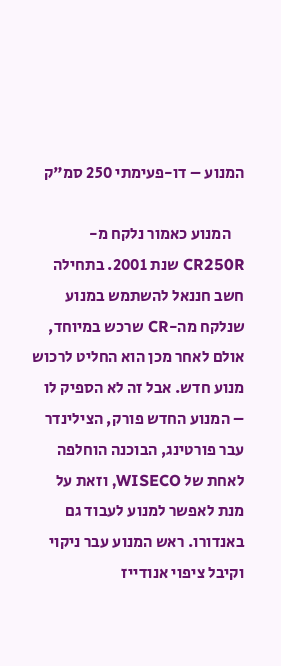המנוע – דו-פעימתי 250 סמ"ק

    המנוע כאמור נלקח מ-CR250R שנת 2001. בתחילה חשב חננאל להשתמש במנוע שנלקח מה-CR שרכש במיוחד, אולם לאחר מכן הוא החליט לרכוש מנוע חדש. אבל זה לא הספיק לו – המנוע החדש פורק, הצילינדר עבר פורטינג, הבוכנה הוחלפה לאחת של WISECO, וזאת על מנת לאפשר למנוע לעבוד גם באנדורו. ראש המנוע עבר ניקוי וקיבל ציפוי אנודייז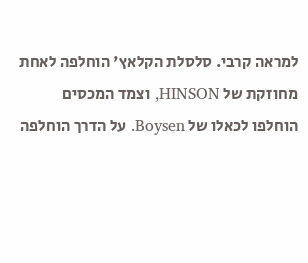למראה קרבי. סלסלת הקלאץ' הוחלפה לאחת מחוזקת של HINSON, וצמד המכסים הוחלפו לכאלו של Boysen. על הדרך הוחלפה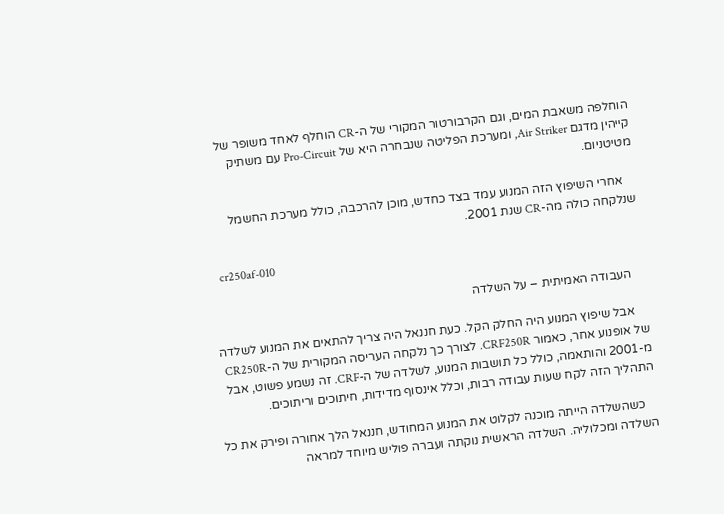הוחלפה משאבת המים, וגם הקרבורטור המקורי של ה-CR הוחלף לאחד משופר של קייהין מדגם Air Striker, ומערכת הפליטה שנבחרה היא של Pro-Circuit עם משתיק מטיטניום.

    אחרי השיפוץ הזה המנוע עמד בצד כחדש, מוכן להרכבה, כולל מערכת החשמל שנלקחה כולה מה-CR שנת 2001.

    cr250af-010

    העבודה האמיתית – על השלדה

    אבל שיפוץ המנוע היה החלק הקל. כעת חננאל היה צריך להתאים את המנוע לשלדה של אופנוע אחר, כאמור CRF250R. לצורך כך נלקחה העריסה המקורית של ה-CR250R מ-2001 והותאמה, כולל כל תושבות המנוע, לשלדה של ה-CRF. זה נשמע פשוט, אבל התהליך הזה לקח שעות עבודה רבות, וכלל אינסוף מדידות, חיתוכים וריתוכים.

    כשהשלדה הייתה מוכנה לקלוט את המנוע המחודש, חננאל הלך אחורה ופירק את כל השלדה ומכלוליה. השלדה הראשית נוקתה ועברה פוליש מיוחד למראה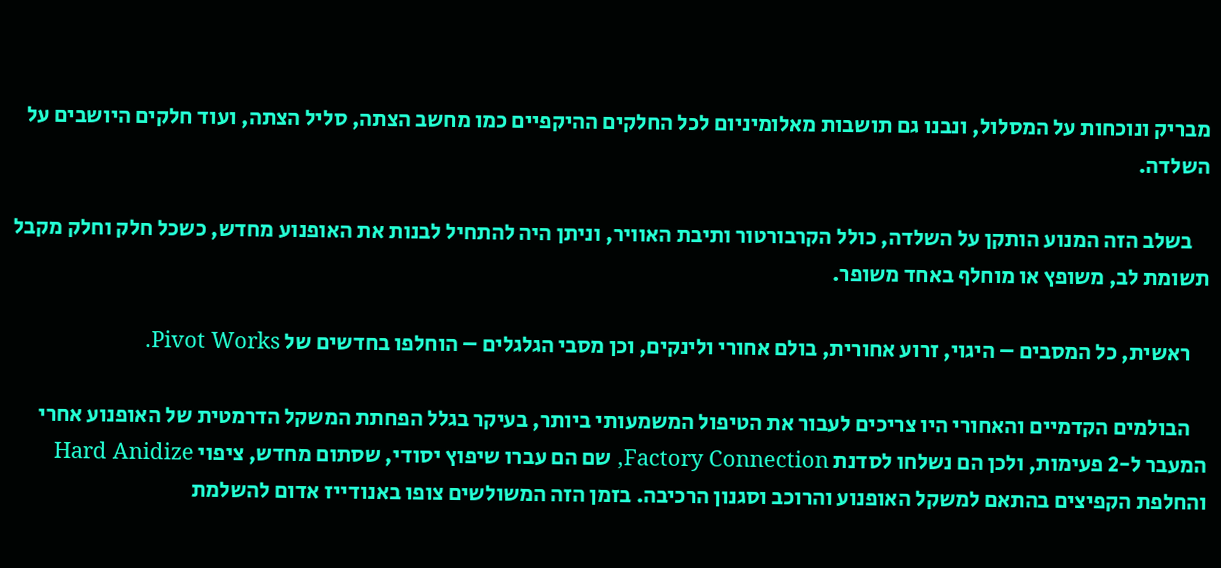מבריק ונוכחות על המסלול, ונבנו גם תושבות מאלומיניום לכל החלקים ההיקפיים כמו מחשב הצתה, סליל הצתה, ועוד חלקים היושבים על השלדה.

    בשלב הזה המנוע הותקן על השלדה, כולל הקרבורטור ותיבת האוויר, וניתן היה להתחיל לבנות את האופנוע מחדש, כשכל חלק וחלק מקבל תשומת לב, משופץ או מוחלף באחד משופר.

    ראשית, כל המסבים – היגוי, זרוע אחורית, בולם אחורי ולינקים, וכן מסבי הגלגלים – הוחלפו בחדשים של Pivot Works.

    הבולמים הקדמיים והאחורי היו צריכים לעבור את הטיפול המשמעותי ביותר, בעיקר בגלל הפחתת המשקל הדרמטית של האופנוע אחרי המעבר ל-2 פעימות, ולכן הם נשלחו לסדנת Factory Connection, שם הם עברו שיפוץ יסודי, שסתום מחדש, ציפוי Hard Anidize והחלפת הקפיצים בהתאם למשקל האופנוע והרוכב וסגנון הרכיבה. בזמן הזה המשולשים צופו באנודייז אדום להשלמת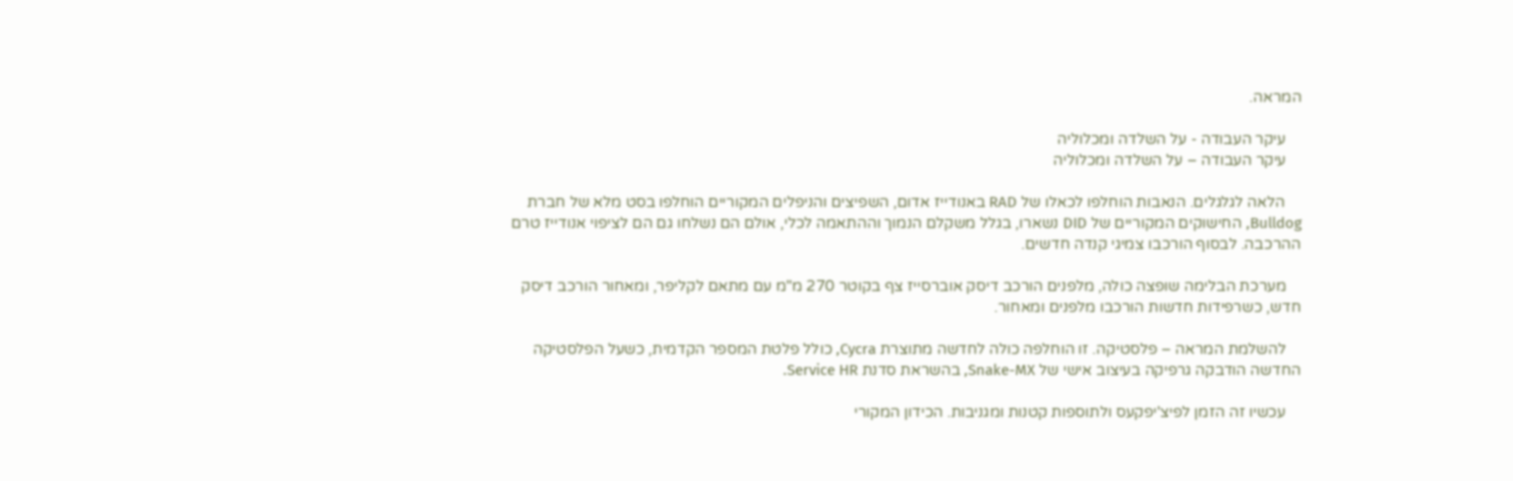המראה.

    עיקר העבודה - על השלדה ומכלוליה
    עיקר העבודה – על השלדה ומכלוליה

    הלאה לגלגלים. הנאבות הוחלפו לכאלו של RAD באנודייז אדום, השפיצים והניפלים המקוריים הוחלפו בסט מלא של חברת Bulldog, החישוקים המקוריים של DID נשארו, בגלל משקלם הנמוך וההתאמה לכלי, אולם הם נשלחו גם הם לציפוי אנודייז טרם ההרכבה. לבסוף הורכבו צמיגי קנדה חדשים.

    מערכת הבלימה שופצה כולה, מלפנים הורכב דיסק אוברסייז צף בקוטר 270 מ"מ עם מתאם לקליפר, ומאחור הורכב דיסק חדש, כשרפידות חדשות הורכבו מלפנים ומאחור.

    להשלמת המראה – פלסטיקה. זו הוחלפה כולה לחדשה מתוצרת Cycra, כולל פלטת המספר הקדמית, כשעל הפלסטיקה החדשה הודבקה גרפיקה בעיצוב אישי של Snake-MX, בהשראת סדנת Service HR.

    עכשיו זה הזמן לפיצ'יפקעס ולתוספות קטנות ומגניבות. הכידון המקורי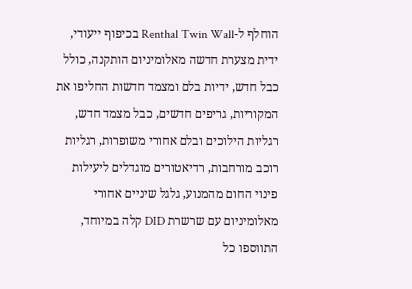הוחלף ל-Renthal Twin Wall בכיפוף ייעודי, ידית מצערת חדשה מאלומיניום הותקנה, כולל כבל חדש, ידיות בלם ומצמד חדשות החליפו את המקוריות, גריפים חדשים, כבל מצמד חדש, רגליות הילוכים ובלם אחורי משופרות, רגליות רוכב מורחבות, רדיאטורים מוגדלים ליעילות פינוי החום מהמנוע, גלגל שיניים אחורי מאלומיניום עם שרשרת DID קלה במיוחד, התווספו כל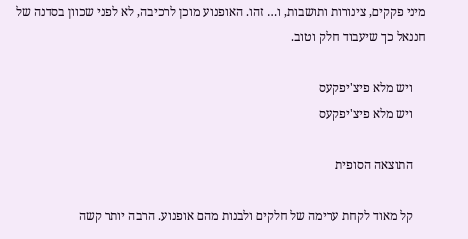מיני פקקים, צינורות ותושבות, ו… זהו. האופנוע מוכן לרכיבה, לא לפני שכוון בסדנה של חננאל כך שיעבוד חלק וטוב.

    ויש מלא פיצ'יפקעס
    ויש מלא פיצ'יפקעס

    התוצאה הסופית

    קל מאוד לקחת ערימה של חלקים ולבנות מהם אופנוע. הרבה יותר קשה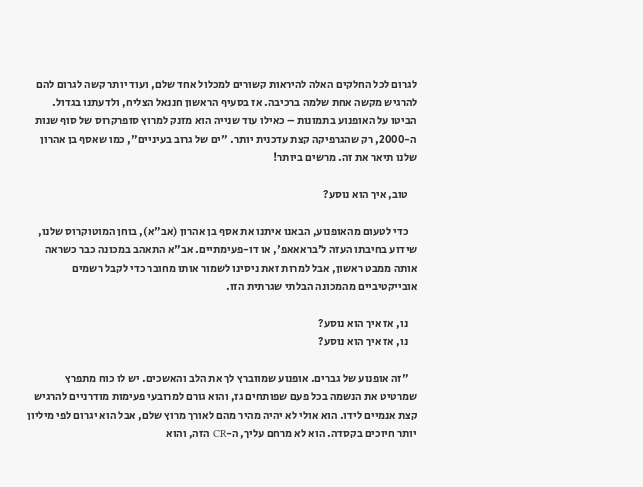לגרום לכל החלקים האלה להיראות קשורים למכלול אחד שלם, ועוד יותר קשה לגרום להם להרגיש מקשה אחת שלמה ברכיבה. אז בסעיף הראשון חננאל הצליח, ולדעתנו בגדול. הביטו על האופנוע בתמונות – כאילו עוד שנייה הוא מזנק למרוץ סופרקרוס של סוף שנות ה-2000, רק שהגרפיקה קצת עדכנית יותר. "ים של גרוב בעיניים", כמו שאסף בן אהרון שלנו תיאר את זה. מרשים ביותר!

    טוב, איך הוא נוסע?

    כדי לטעום מהאופנוע, הבאנו איתנו את אסף בן אהרון (אב"א), בוחן המוטוקרוס שלנו, שידוע בחיבתו העזה ל'בראאאפ', או דו-פעימתיים. אב"א התאהב במכונה כבר כשראה אותה ממבט ראשון, אבל למרות זאת ניסינו לשמור אותו מחובר כדי לקבל רשמים אובייקטיביים מהמכונה הבלתי שגרתית הזו.

    נו, אז איך הוא נוסע?
    נו, אז איך הוא נוסע?

    "זה אופנוע של גברים. אופנוע שמווברץ לך את הלב והאשכים. יש לו כוח מתפרץ שמרטיט את הנשמה בכל פעם שפותחים גז, והוא גורם למרובעי פעימות מודרניים להרגיש קצת אנמיים לידו. הוא אולי לא יהיה מהיר מהם לאורך מרוץ שלם, אבל הוא יגרום לפי מיליון יותר חיוכים בקסדה. הוא לא מרחם עליך, ה-CR הזה, והוא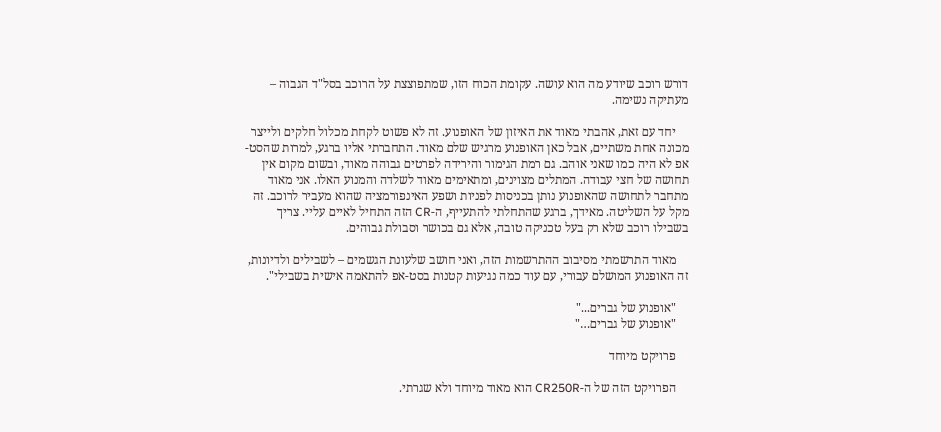דורש רוכב שיודע מה הוא עושה. עקומת הכוח הזו, שמתפוצצת על הרוכב בסל"ד הגבוה – מעתיקה נשימה.

    יחד עם זאת, אהבתי מאוד את האיזון של האופנוע. זה לא פשוט לקחת מכלול חלקים ולייצר מכונה אחת משתיים, אבל כאן האופנוע מרגיש שלם מאוד. התחברתי אליו ברגע, למרות שהסט-אפ לא היה כמו שאני אוהב. גם רמת הגימור והירידה לפרטים גבוהה מאוד, ובשום מקום אין תחושה של חצי עבודה. המתלים מצוינים, ומתאימים מאוד לשלדה והמנוע האלו. אני מאוד מתחבר לתחושה שהאופנוע נותן בכניסות לפניות ושפע האינפורמציה שהוא מעביר לרוכב. זה מקל על השליטה. מאידך, ברגע שהתחלתי להתעייף, ה-CR הזה התחיל לאיים עליי. צריך בשבילו רוכב שלא רק בעל טכניקה טובה, אלא גם בכושר וסבולת גבוהים.

    מאוד התרשמתי מסיבוב ההתרשמות הזה, ואני חושב שלעונת הגשמים – לשבילים ולדיונות, זה האופנוע המושלם עבורי, עם עוד כמה נגיעות קטנות בסט-אפ להתאמה אישית בשבילי".

    "אופנוע של גברים..."
    "אופנוע של גברים…"

    פרויקט מיוחד

    הפרויקט הזה של ה-CR250R הוא מאוד מיוחד ולא שגרתי.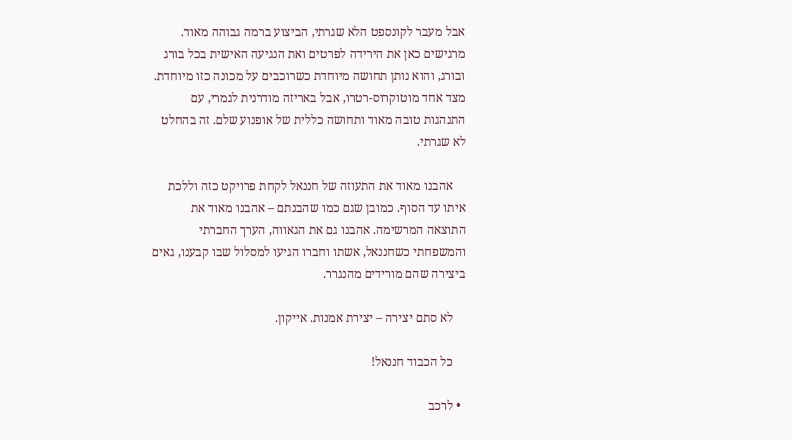אבל מעבר לקונספט הלא שגרתי, הביצוע ברמה גבוהה מאוד. מרגישים כאן את הירידה לפרטים ואת הנגיעה האישית בכל בורג ובורג, והוא נותן תחושה מיוחדת כשרוכבים על מכונה כזו מיוחדת. מצד אחד מוטוקרוס-רטרו, אבל באריזה מודרנית לגמרי, עם התנהגות טובה מאוד ותחושה כללית של אופנוע שלם. זה בהחלט לא שגרתי.

    אהבנו מאוד את התעוזה של חננאל לקחת פרויקט כזה וללכת איתו עד הסוף. כמובן שגם כמו שהבנתם – אהבנו מאוד את התוצאה המרשימה. אהבנו גם את הגאווה, הערך החברתי והמשפחתי כשחננאל, אשתו וחברו הגיעו למסלול שבו קבענו, גאים ביצירה שהם מורידים מהנגרר.

    לא סתם יצירה – יצירת אמנות. אייקון.

    כל הכבוד חננאל!

  • לרכב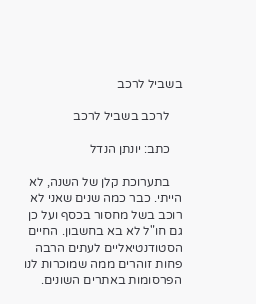בשביל לרכב

    לרכב בשביל לרכב

    כתב: יונתן הנדל

    בתערוכת קלן של השנה, לא הייתי. כבר כמה שנים שאני לא רוכב בשל מחסור בכסף ועל כן גם חו"ל לא בא בחשבון. החיים הסטודנטיאליים לעתים הרבה פחות זוהרים ממה שמוכרות לנו הפרסומות באתרים השונים.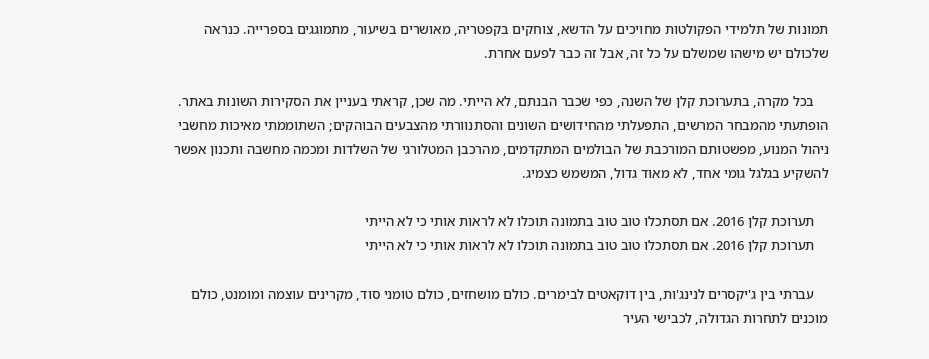תמונות של תלמידי הפקולטות מחויכים על הדשא, צוחקים בקפטריה, מאושרים בשיעור, מתמוגגים בספרייה. כנראה שלכולם יש מישהו שמשלם על כל זה, אבל זה כבר לפעם אחרת.

    בכל מקרה, בתערוכת קלן של השנה, כפי שכבר הבנתם, לא הייתי. מה שכן, קראתי בעניין את הסקירות השונות באתר. הופתעתי מהמבחר המרשים, התפעלתי מהחידושים השונים והסתנוורתי מהצבעים הבוהקים; השתוממתי מאיכות מחשבי ניהול המנוע, מפשטותם המורכבת של הבולמים המתקדמים, מהרכבן המטלורגי של השלדות ומכמה מחשבה ותכנון אפשר להשקיע בגלגל גומי אחד, לא מאוד גדול, המשמש כצמיג.

    תערוכת קלן 2016. אם תסתכלו טוב טוב בתמונה תוכלו לא לראות אותי כי לא הייתי
    תערוכת קלן 2016. אם תסתכלו טוב טוב בתמונה תוכלו לא לראות אותי כי לא הייתי

    עברתי בין ג'יקסרים לנינג'ות, בין דוקאטים לבימרים. כולם מושחזים, כולם טומני סוד, מקרינים עוצמה ומומנט, כולם מוכנים לתחרות הגדולה, לכבישי העיר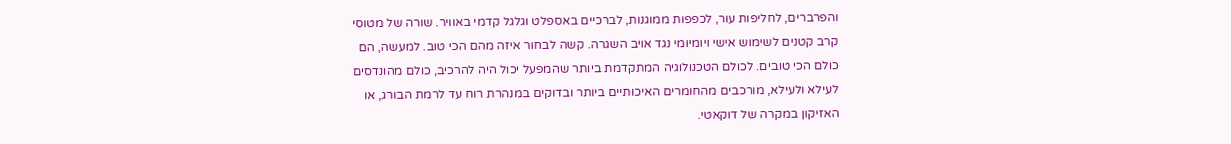והפרברים, לחליפות עור, לכפפות ממוגנות, לברכיים באספלט וגלגל קדמי באוויר. שורה של מטוסי קרב קטנים לשימוש אישי ויומיומי נגד אויב השגרה. קשה לבחור איזה מהם הכי טוב. למעשה, הם כולם הכי טובים. לכולם הטכנולוגיה המתקדמת ביותר שהמפעל יכול היה להרכיב, כולם מהונדסים לעילא ולעילא, מורכבים מהחומרים האיכותיים ביותר ובדוקים במנהרת רוח עד לרמת הבורג, או האזיקון במקרה של דוקאטי.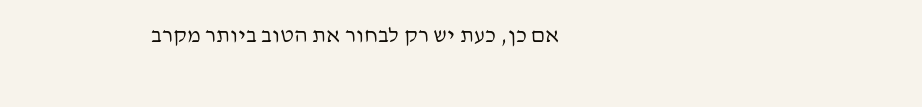אם כן, כעת יש רק לבחור את הטוב ביותר מקרב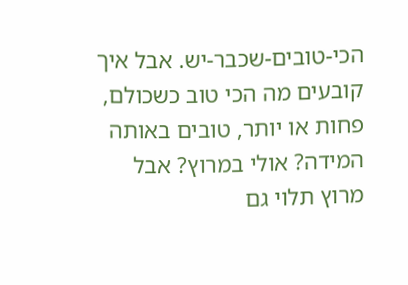הכי-טובים-שכבר-יש. אבל איך קובעים מה הכי טוב כשכולם, פחות או יותר, טובים באותה המידה? אולי במרוץ? אבל מרוץ תלוי גם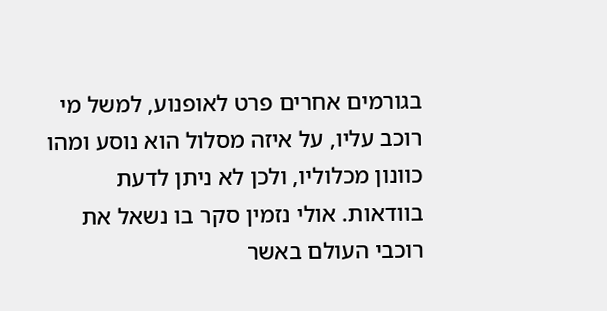בגורמים אחרים פרט לאופנוע, למשל מי רוכב עליו, על איזה מסלול הוא נוסע ומהו כוונון מכלוליו, ולכן לא ניתן לדעת בוודאות. אולי נזמין סקר בו נשאל את רוכבי העולם באשר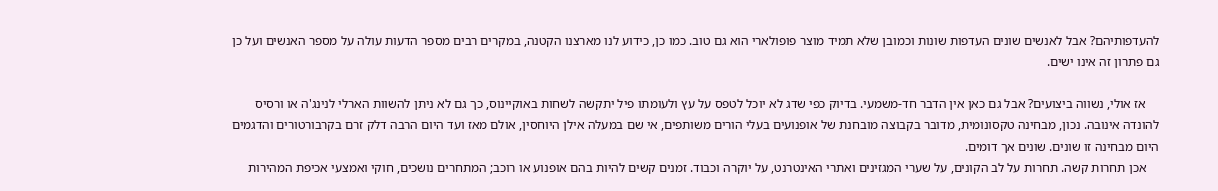להעדפותיהם? אבל לאנשים שונים העדפות שונות וכמובן שלא תמיד מוצר פופולארי הוא גם טוב. כמו כן, כידוע לנו מארצנו הקטנה, במקרים רבים מספר הדעות עולה על מספר האנשים ועל כן גם פתרון זה אינו ישים.

    אז אולי, נשווה ביצועים? אבל גם כאן אין הדבר חד-משמעי. בדיוק כפי שדג לא יוכל לטפס על עץ ולעומתו פיל יתקשה לשחות באוקיינוס, כך גם לא ניתן להשוות הארלי לנינג'ה או ורסיס להונדה אינובה. נכון, מבחינה טקסונומית, מדובר בקבוצה מובחנת של אופנועים בעלי הורים משותפים, אי שם במעלה אילן היוחסין, אולם מאז ועד היום הרבה דלק זרם בקרבורטורים והדגמים היום מבחינה זו שונים. שונים אך דומים.
    אכן תחרות קשה. תחרות על לב הקונים, על שערי המגזינים ואתרי האינטרנט, על יוקרה וכבוד. זמנים קשים להיות בהם אופנוע או רוכב; המתחרים נושכים, חוקי ואמצעי אכיפת המהירות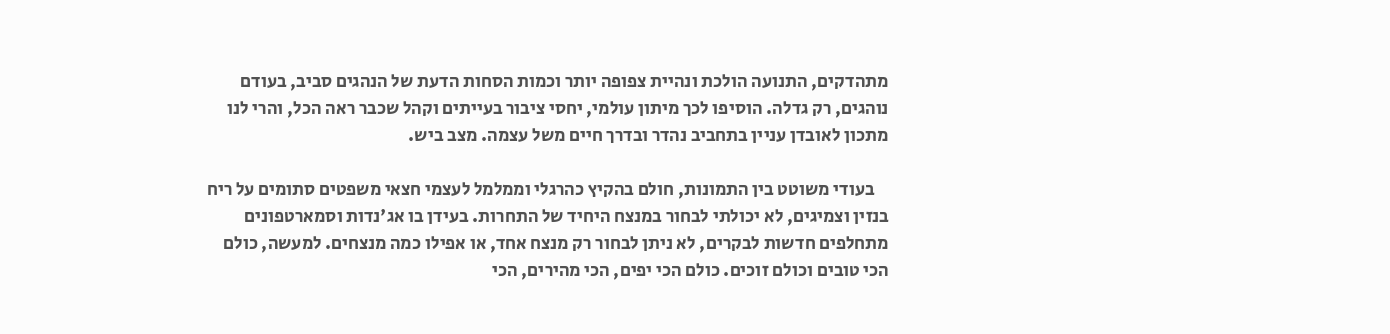מתהדקים, התנועה הולכת ונהיית צפופה יותר וכמות הסחות הדעת של הנהגים סביב, בעודם נוהגים, רק גדלה. הוסיפו לכך מיתון עולמי, יחסי ציבור בעייתים וקהל שכבר ראה הכל, והרי לנו מתכון לאובדן עניין בתחביב נהדר ובדרך חיים משל עצמה. מצב ביש.

    בעודי משוטט בין התמונות, חולם בהקיץ כהרגלי וממלמל לעצמי חצאי משפטים סתומים על ריח בנזין וצמיגים, לא יכולתי לבחור במנצח היחיד של התחרות. בעידן בו אג'נדות וסמארטפונים מתחלפים חדשות לבקרים, לא ניתן לבחור רק מנצח אחד, או אפילו כמה מנצחים. למעשה, כולם הכי טובים וכולם זוכים. כולם הכי יפים, הכי מהירים, הכי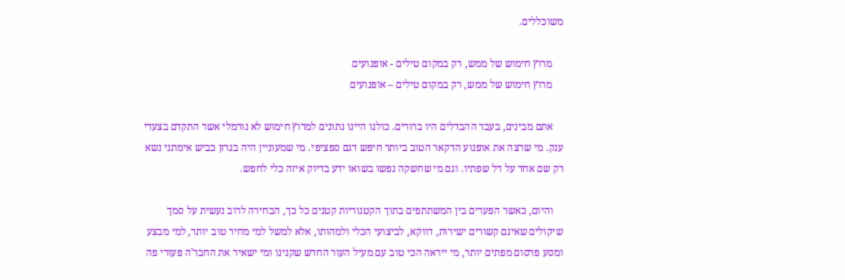משוכללים.

    מרוץ חימוש של ממש, רק במקום טילים - אופנועים
    מרוץ חימוש של ממש, רק במקום טילים – אופנועים

    אתם מבינים, בעבר ההבדלים היו ברורים. כולנו היינו נתונים למרוץ חימוש לא נורמלי אשר התקדם בצעדי ענק. מי שרצה את אופנוע הדקאר הטוב ביותר חיפש דגם ספציפי. מי שמעוניין היה בגרזן כביש אימתני נשא רק שם אחד על דל שפתיו. וגם מי שחשקה נפשו בשואו ידע בדיוק איזה כלי לחפש.

    והיום, כאשר הפערים בין המשתתפים בתוך הקטגוריות קטנים כל כך, הבחירה לרוב נעשית על סמך שיקולים שאינם קשורים ישירות, דווקא, לביצועי הכלי ולמהותו, אלא למשל למי מחיר טוב יותר, למי מבצע ומסע פרסום מפתים יותר, מי ייראה הכי טוב עם מעיל העור החדש שקנינו ומי ישאיר את החבר'ה פעורי פה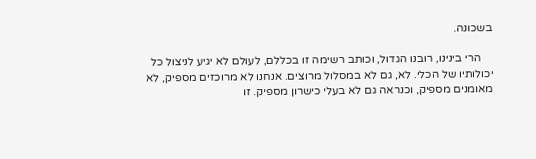בשכונה.

    הרי בינינו, רובנו הגדול, וכותב רשימה זו בכללם, לעולם לא יגיע לניצול כל יכולותיו של הכלי. לא, גם לא במסלול מרוצים. אנחנו לא מרוכזים מספיק, לא מאומנים מספיק, וכנראה גם לא בעלי כישרון מספיק. זו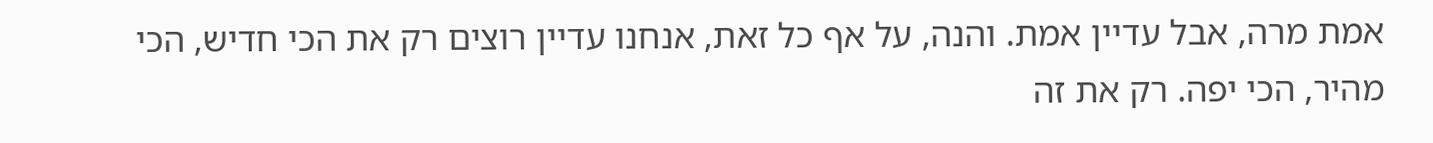אמת מרה, אבל עדיין אמת. והנה, על אף כל זאת, אנחנו עדיין רוצים רק את הכי חדיש, הכי מהיר, הכי יפה. רק את זה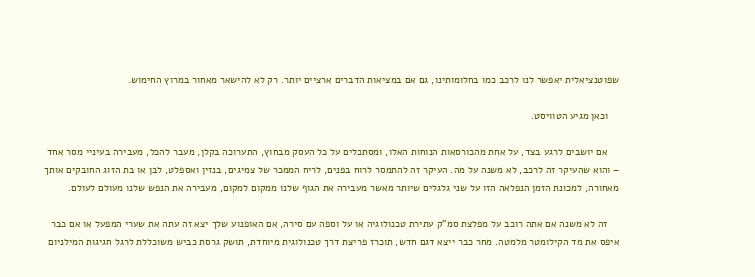שפוטנציאלית יאפשר לנו לרכב כמו בחלומותינו, גם אם במציאות הדברים ארציים יותר. רק לא להישאר מאחור במרוץ החימוש.

    וכאן מגיע הטוויסט.

    אם יושבים לרגע בצד, על אחת מהכורסאות הנוחות האלו, ומסתכלים על כל העסק מבחוץ, התערוכה בקלן, מעבר להכל, מעבירה בעיניי מסר אחד – והוא שהעיקר זה לרכב, לא משנה על מה. העיקר זה להתמסר לרוח בפנים, לריח הממכר של צמיגים, בנזין ואספלט, לבן או בת הזוג החובקים אותך מאחורה, למכונת הזמן הנפלאה הזו על שני גלגלים שיותר מאשר מעבירה את הגוף שלנו ממקום למקום, מעבירה את הנפש שלנו מעולם לעולם.

    זה לא משנה אם אתה רוכב על מפלצת סמ"ק עתירת טכנולוגיה או על וספה עם סירה, אם האופנוע שלך יצא זה עתה את שערי המפעל או אם כבר איפס את מד הקילומטר מלמטה. מחר כבר ייצא דגם חדש, תוכרז פריצת דרך טכנולוגית מיוחדת, תושק גרסת כביש משוכללת לרגל חגיגות המילניום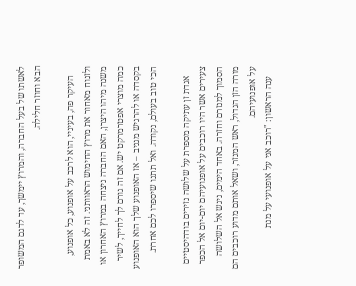לאשתו של בעל החברה, והמרוץ יימשך, עד לדגם המשופר הבא וחוזר חלילה.

    העיקר פה, בעיניי, הוא לרכב על אופנוע, כל אופנוע, ולזנוח מאחור את מרוץ החימוש הראוותני. זה לא באמת משנה מיהו היצרן, האם החברה ניצחה במרוץ האחרון או כמה מוצרי אפטרמרקט יש. אם זה גורם לך לחייך, לשיר בקסדה או להרגיש מגניב – אז האופנוע שלך הוא האופנוע הכי טוב בעולם, נקודה. ואל תתנו שיספרו לכם אחרת.

    אגדת זן עתיקה מספרת על שלושה נזירים בודהיסטיים צעירים אשר היו רוכבים על אופנועיהם יום-יום אל הכפר הסמוך למנזרם וחזרה. באחד הימים, ניגש אל השלושה מורה הזן הגדול, ראש המנזר, ושאל אותם מדוע רוכבים הם על אופנועיהם.
    ענה הראשון: "רוכב אני על אופנועי על מנת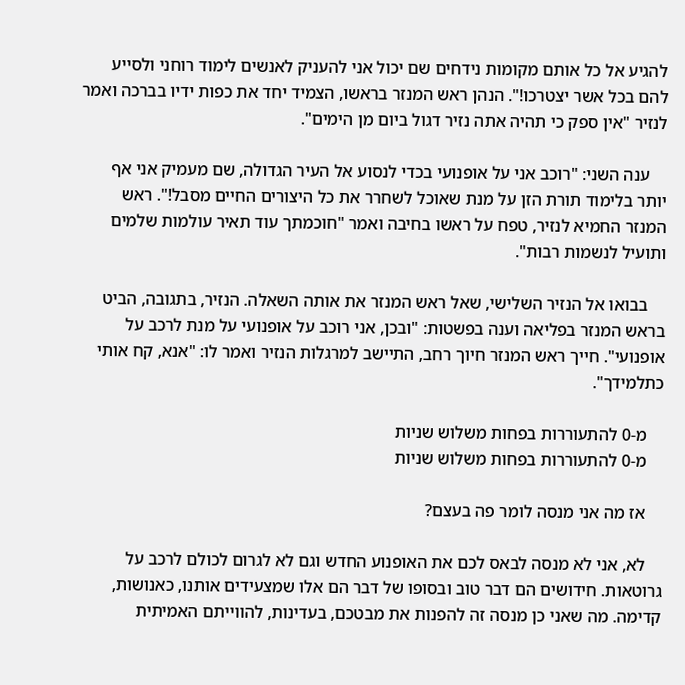להגיע אל כל אותם מקומות נידחים שם יכול אני להעניק לאנשים לימוד רוחני ולסייע להם בכל אשר יצטרכו!". הנהן ראש המנזר בראשו, הצמיד יחד את כפות ידיו בברכה ואמר לנזיר "אין ספק כי תהיה אתה נזיר דגול ביום מן הימים".

    ענה השני: "רוכב אני על אופנועי בכדי לנסוע אל העיר הגדולה, שם מעמיק אני אף יותר בלימוד תורת הזן על מנת שאוכל לשחרר את כל היצורים החיים מסבל!". ראש המנזר החמיא לנזיר, טפח על ראשו בחיבה ואמר "חוכמתך עוד תאיר עולמות שלמים ותועיל לנשמות רבות".

    בבואו אל הנזיר השלישי, שאל ראש המנזר את אותה השאלה. הנזיר, בתגובה, הביט בראש המנזר בפליאה וענה בפשטות: "ובכן, אני רוכב על אופנועי על מנת לרכב על אופנועי". חייך ראש המנזר חיוך רחב, התיישב למרגלות הנזיר ואמר לו: "אנא, קח אותי כתלמידך".

    מ-0 להתעוררות בפחות משלוש שניות
    מ-0 להתעוררות בפחות משלוש שניות

    אז מה אני מנסה לומר פה בעצם?

    לא, אני לא מנסה לבאס לכם את האופנוע החדש וגם לא לגרום לכולם לרכב על גרוטאות. חידושים הם דבר טוב ובסופו של דבר הם אלו שמצעידים אותנו, כאנושות, קדימה. מה שאני כן מנסה זה להפנות את מבטכם, בעדינות, להווייתם האמיתית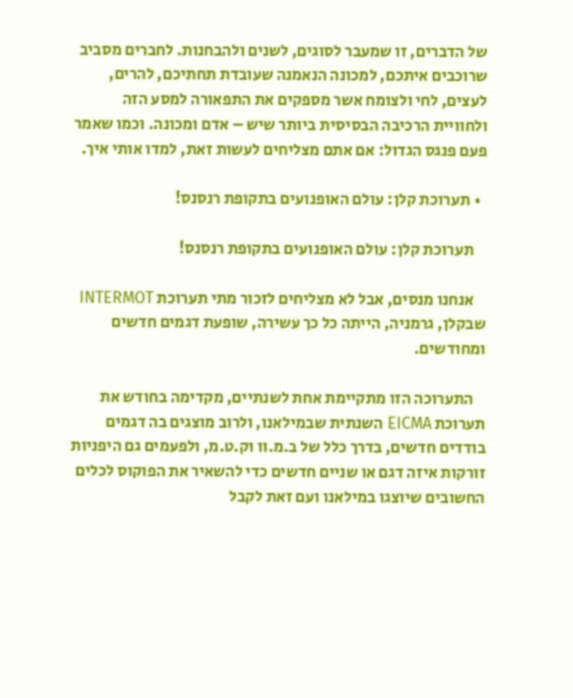של הדברים, זו שמעבר לסוגים, לשנים ולהבחנות. לחברים מסביב שרוכבים איתכם, למכונה הנאמנה שעובדת תחתיכם, להרים, לעצים, לחי ולצומח אשר מספקים את התפאורה למסע הזה ולחוויית הרכיבה הבסיסית ביותר שיש – אדם ומכונה. וכמו שאמר פעם פנגס הגדול: אם אתם מצליחים לעשות זאת, למדו אותי איך.

  • תערוכת קלן: עולם האופנועים בתקופת רנסנס!

    תערוכת קלן: עולם האופנועים בתקופת רנסנס!

    אנחנו מנסים, אבל לא מצליחים לזכור מתי תערוכת INTERMOT שבקלן, גרמניה, הייתה כל כך עשירה, שופעת דגמים חדשים ומחודשים.

    התערוכה הזו מתקיימת אחת לשנתיים, מקדימה בחודש את תערוכת EICMA השנתית שבמילאנו, ולרוב מוצגים בה דגמים בודדים חדשים, בדרך כלל של ב.מ.וו וק.ט.מ, ולפעמים גם היפניות זורקות איזה דגם או שניים חדשים כדי להשאיר את הפוקוס לכלים החשובים שיוצגו במילאנו ועם זאת לקבל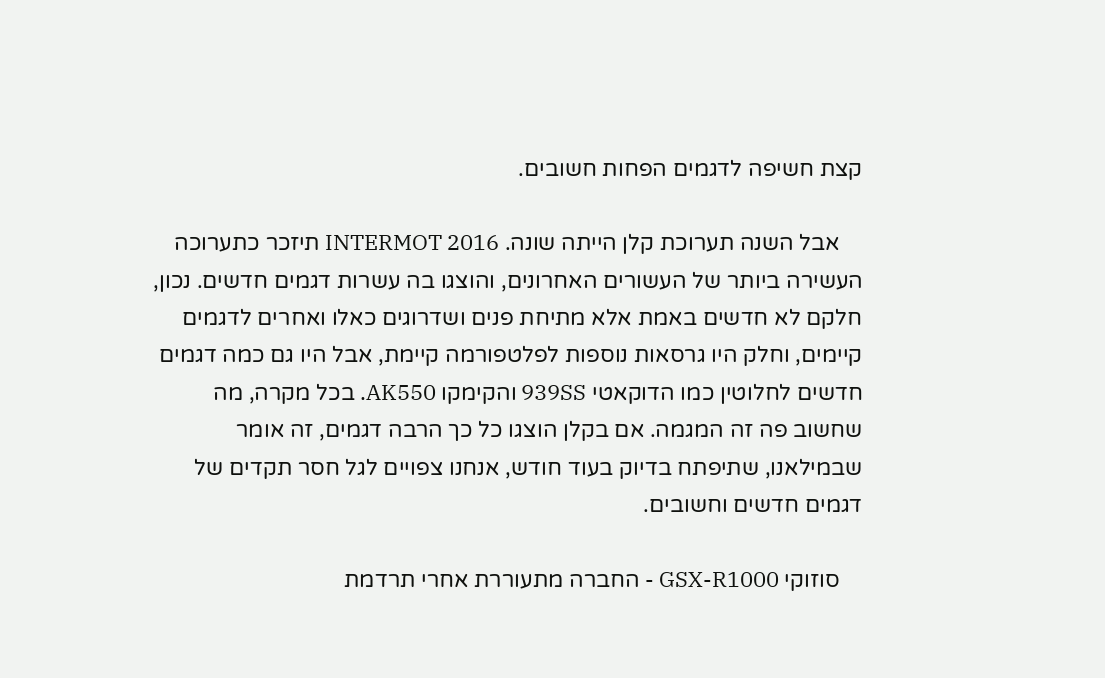קצת חשיפה לדגמים הפחות חשובים.

    אבל השנה תערוכת קלן הייתה שונה. INTERMOT 2016 תיזכר כתערוכה העשירה ביותר של העשורים האחרונים, והוצגו בה עשרות דגמים חדשים. נכון, חלקם לא חדשים באמת אלא מתיחת פנים ושדרוגים כאלו ואחרים לדגמים קיימים, וחלק היו גרסאות נוספות לפלטפורמה קיימת, אבל היו גם כמה דגמים חדשים לחלוטין כמו הדוקאטי 939SS והקימקו AK550. בכל מקרה, מה שחשוב פה זה המגמה. אם בקלן הוצגו כל כך הרבה דגמים, זה אומר שבמילאנו, שתיפתח בדיוק בעוד חודש, אנחנו צפויים לגל חסר תקדים של דגמים חדשים וחשובים.

    סוזוקי GSX-R1000 - החברה מתעוררת אחרי תרדמת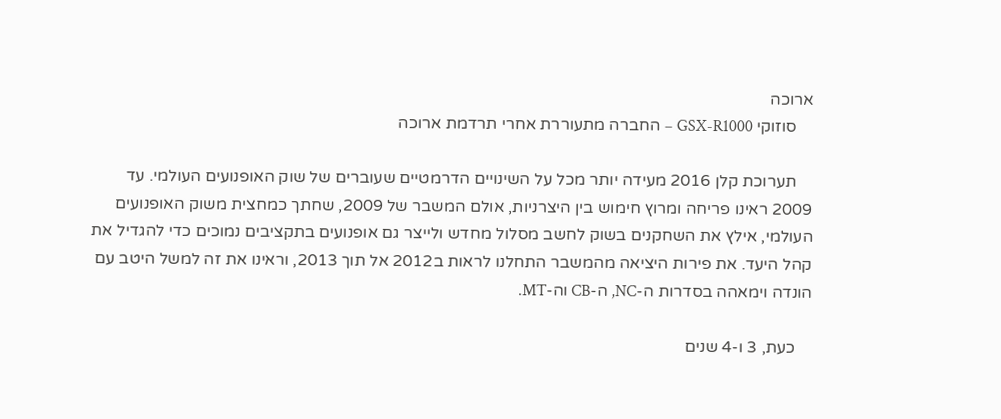ארוכה
    סוזוקי GSX-R1000 – החברה מתעוררת אחרי תרדמת ארוכה

    תערוכת קלן 2016 מעידה יותר מכל על השינויים הדרמטיים שעוברים של שוק האופנועים העולמי. עד 2009 ראינו פריחה ומרוץ חימוש בין היצרניות, אולם המשבר של 2009, שחתך כמחצית משוק האופנועים העולמי, אילץ את השחקנים בשוק לחשב מסלול מחדש ולייצר גם אופנועים בתקציבים נמוכים כדי להגדיל את קהל היעד. את פירות היציאה מהמשבר התחלנו לראות ב2012 אל תוך 2013, וראינו את זה למשל היטב עם הונדה וימאהה בסדרות ה-NC, ה-CB וה-MT.

    כעת, 3 ו-4 שנים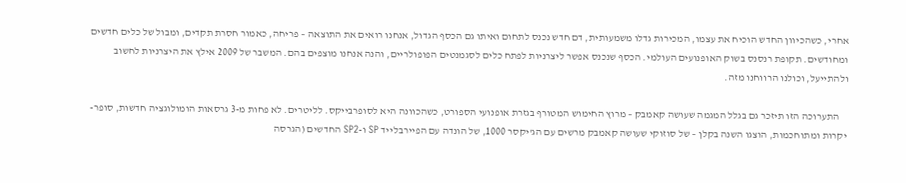אחרי, כשהכיוון החדש הוכיח את עצמו, המכירות גדלו משמעותית, דם חדש נכנס לתחום ואיתו גם הכסף הגדול, אנחנו רואים את התוצאה – פריחה, כאמור חסרת תקדים, ומבול של כלים חדשים ומחודשים. תקופת רנסנס בשוק האופנועים העולמי. הכסף שנכנס אפשר ליצרניות לפתח כלים לסגמנטים הפופולריים, והנה אנחנו מוצפים בהם. המשבר של 2009 אילץ את היצרניות לחשוב ולהתייעל, וכולנו הרווחנו מזה.

    התערוכה הזו תיזכר גם בגלל המגמה שעושה קאמבק – מרוץ החימוש המטורף בגזרת אופנועי הספורט, כשהכוונה היא לסופרבייקס. לליטרים. לא פחות מ-3 גרסאות הומולוגציה חדשות, סופר-יקרות ומתוחכמות, הוצגו השנה בקלן – של סוזוקי שעושה קאמבק מרשים עם הג'יקסר 1000, של הונדה עם הפיירבלייד SP ו-SP2 החדשים (הגרסה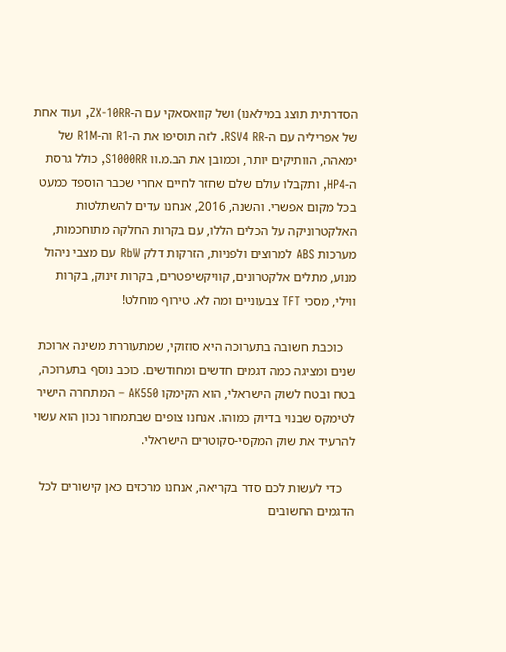הסדרתית תוצג במילאנו) ושל קוואסאקי עם ה-ZX-10RR, ועוד אחת של אפריליה עם ה-RSV4 RR. לזה תוסיפו את ה-R1 וה-R1M של ימאהה, הוותיקים יותר, וכמובן את הב.מ.וו S1000RR, כולל גרסת ה-HP4, ותקבלו עולם שלם שחזר לחיים אחרי שכבר הוספד כמעט בכל מקום אפשרי. והשנה, 2016, אנחנו עדים להשתלטות האלקטרוניקה על הכלים הללו, עם בקרות החלקה מתוחכמות, מערכות ABS למרוצים ולפניות, הזרקות דלק RbW עם מצבי ניהול מנוע, מתלים אלקטרונים, קוויקשיפטרים, בקרות זינוק, בקרות ווילי, מסכי TFT צבעוניים ומה לא. טירוף מוחלט!

    כוכבת חשובה בתערוכה היא סוזוקי, שמתעוררת משינה ארוכת שנים ומציגה כמה דגמים חדשים ומחודשים. כוכב נוסף בתערוכה, בטח ובטח לשוק הישראלי, הוא הקימקו AK550 – המתחרה הישיר לטימקס שבנוי בדיוק כמוהו. אנחנו צופים שבתמחור נכון הוא עשוי להרעיד את שוק המקסי-סקוטרים הישראלי.

    כדי לעשות לכם סדר בקריאה, אנחנו מרכזים כאן קישורים לכל הדגמים החשובים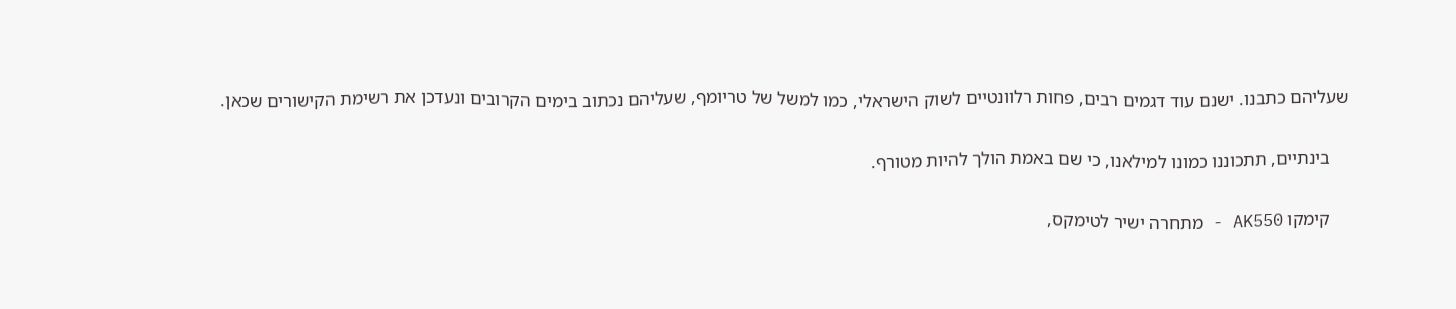שעליהם כתבנו. ישנם עוד דגמים רבים, פחות רלוונטיים לשוק הישראלי, כמו למשל של טריומף, שעליהם נכתוב בימים הקרובים ונעדכן את רשימת הקישורים שכאן.

    בינתיים, תתכוננו כמונו למילאנו, כי שם באמת הולך להיות מטורף.

    קימקו AK550 - מתחרה ישיר לטימקס,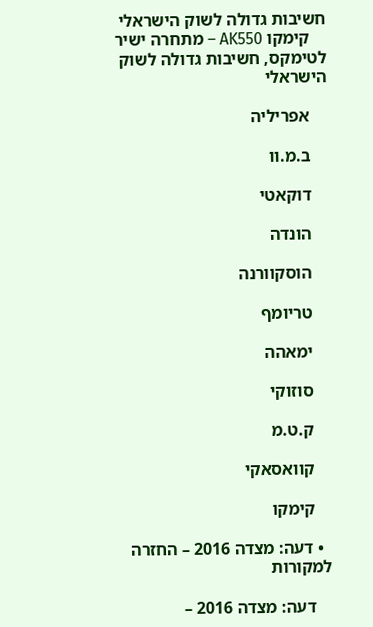חשיבות גדולה לשוק הישראלי
    קימקו AK550 – מתחרה ישיר לטימקס, חשיבות גדולה לשוק הישראלי

    אפריליה

    ב.מ.וו

    דוקאטי

    הונדה

    הוסקוורנה

    טריומף

    ימאהה

    סוזוקי

    ק.ט.מ

    קוואסאקי

    קימקו

  • דעה: מצדה 2016 – החזרה למקורות

    דעה: מצדה 2016 –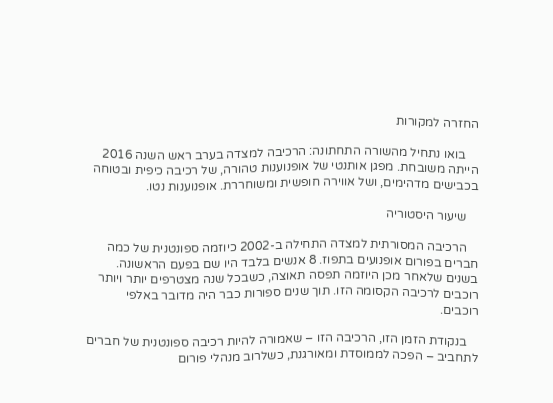החזרה למקורות

    בואו נתחיל מהשורה התחתונה: הרכיבה למצדה בערב ראש השנה 2016 הייתה משובחת. מפגן אותנטי של אופנוענות טהורה, של רכיבה כיפית ובטוחה בכבישים מדהימים, ושל אווירה חופשית ומשוחררת. אופנוענות נטו.

    שיעור היסטוריה

    הרכיבה המסורתית למצדה התחילה ב-2002 כיוזמה ספונטנית של כמה חברים בפורום אופנועים בתפוז. 8 אנשים בלבד היו שם בפעם הראשונה. בשנים שלאחר מכן היוזמה תפסה תאוצה, כשבכל שנה מצטרפים יותר ויותר רוכבים לרכיבה הקסומה הזו. תוך שנים ספורות כבר היה מדובר באלפי רוכבים.

    בנקודת הזמן הזו, הרכיבה הזו – שאמורה להיות רכיבה ספונטנית של חברים לתחביב – הפכה לממוסדת ומאורגנת, כשלרוב מנהלי פורום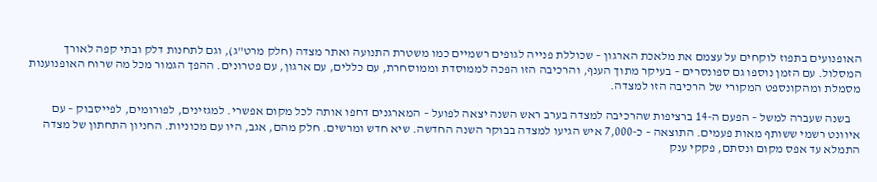האופנועים בתפוז לוקחים על עצמם את מלאכת הארגון – שכוללת פנייה לגופים רשמיים כמו משטרת התנועה ואתר מצדה (חלק מרט"ג), וגם לתחנות דלק ובתי קפה לאורך המסלול. עם הזמן נוספו גם ספונסרים – בעיקר מתוך הענף, והרכיבה הזו הפכה לממוסדת וממוסחרת, עם כללים, עם ארגון, עם פטרונים. ההפך הגמור מכל מה שרוח האופנוענות מסמלת ומהקונספט המקורי של הרכיבה הזו למצדה.

    בשנה שעברה למשל – הפעם ה-14 ברציפות שהרכיבה למצדה בערב ראש השנה יצאה לפועל – המארגנים דחפו אותה לכל מקום אפשרי. למגזינים, לפורומים, לפייסבוק – עם איוונט רשמי ששותף מאות פעמים. התוצאה – כ-7,000 איש הגיעו למצדה בבוקר השנה החדשה. שיא חדש ומרשים. חלק מהם, אגב, היו עם מכוניות. החניון התחתון של מצדה התמלא עד אפס מקום ונסתם, פקקי ענק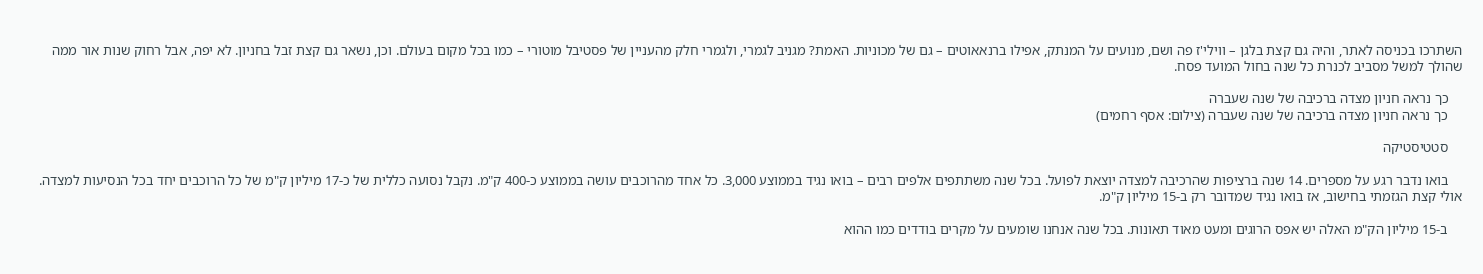השתרכו בכניסה לאתר, והיה גם קצת בלגן – ווילי'ז פה ושם, מנועים על המנתק, אפילו ברנאאוטים – גם של מכוניות. האמת? מגניב לגמרי, ולגמרי חלק מהעניין של פסטיבל מוטורי – כמו בכל מקום בעולם. וכן, נשאר גם קצת זבל בחניון. לא יפה, אבל רחוק שנות אור ממה שהולך למשל מסביב לכנרת כל שנה בחול המועד פסח.

    כך נראה חניון מצדה ברכיבה של שנה שעברה
    כך נראה חניון מצדה ברכיבה של שנה שעברה (צילום: אסף רחמים)

    סטטיסטיקה

    בואו נדבר רגע על מספרים. 14 שנה ברציפות שהרכיבה למצדה יוצאת לפועל. בכל שנה משתתפים אלפים רבים – בואו נגיד בממוצע 3,000. כל אחד מהרוכבים עושה בממוצע כ-400 ק"מ. נקבל נסועה כללית של כ-17 מיליון ק"מ של כל הרוכבים יחד בכל הנסיעות למצדה. אולי קצת הגזמתי בחישוב, אז בואו נגיד שמדובר רק ב-15 מיליון ק"מ.

    ב-15 מיליון הק"מ האלה יש אפס הרוגים ומעט מאוד תאונות. בכל שנה אנחנו שומעים על מקרים בודדים כמו ההוא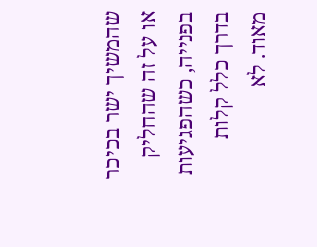שהמשיך ישר בכיכר או על זה שהחליק בפנייה, כשהפגיעות בדרך כלל קלות מאוד. לא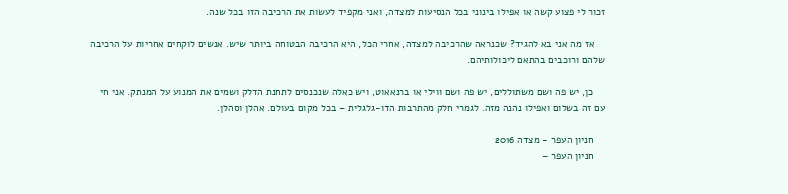זכור לי פצוע קשה או אפילו בינוני בכל הנסיעות למצדה, ואני מקפיד לעשות את הרכיבה הזו בכל שנה.

    אז מה אני בא להגיד? שכנראה שהרכיבה למצדה, אחרי הכל, היא הרכיבה הבטוחה ביותר שיש. אנשים לוקחים אחריות על הרכיבה שלהם ורוכבים בהתאם ליכולותיהם.

    כן, יש פה ושם משתוללים, יש פה ושם ווילי או ברנאאוט, ויש כאלה שנכנסים לתחנת הדלק ושמים את המנוע על המנתק. אני חי עם זה בשלום ואפילו נהנה מזה. לגמרי חלק מהתרבות הדו-גלגלית – בכל מקום בעולם. אהלן וסהלן.

    חניון העפר - מצדה 2016
    חניון העפר –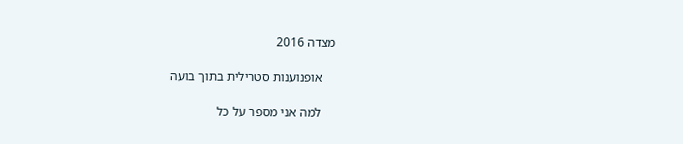מצדה 2016

    אופנוענות סטרילית בתוך בועה

    למה אני מספר על כל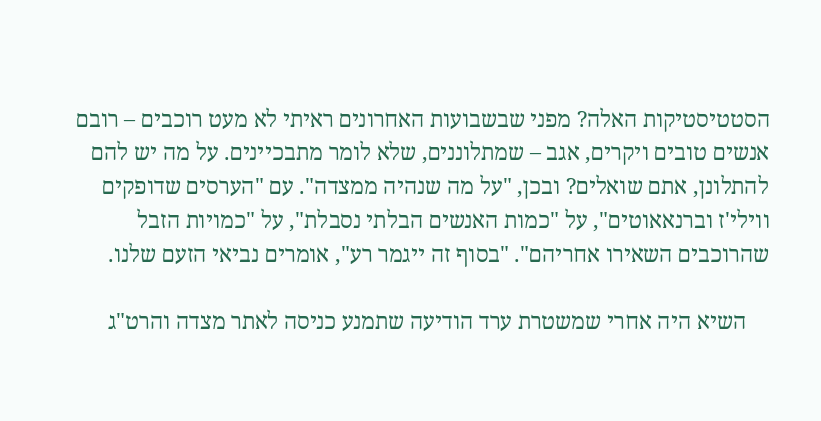הסטטיסטיקות האלה? מפני שבשבועות האחרונים ראיתי לא מעט רוכבים – רובם אנשים טובים ויקרים, אגב – שמתלוננים, שלא לומר מתבכיינים. על מה יש להם להתלונן, אתם שואלים? ובכן, "על מה שנהיה ממצדה". עם "הערסים שדופקים ווילי'ז וברנאאוטים", על "כמות האנשים הבלתי נסבלת", על "כמויות הזבל שהרוכבים השאירו אחריהם". "בסוף זה ייגמר רע", אומרים נביאי הזעם שלנו.

    השיא היה אחרי שמשטרת ערד הודיעה שתמנע כניסה לאתר מצדה והרט"ג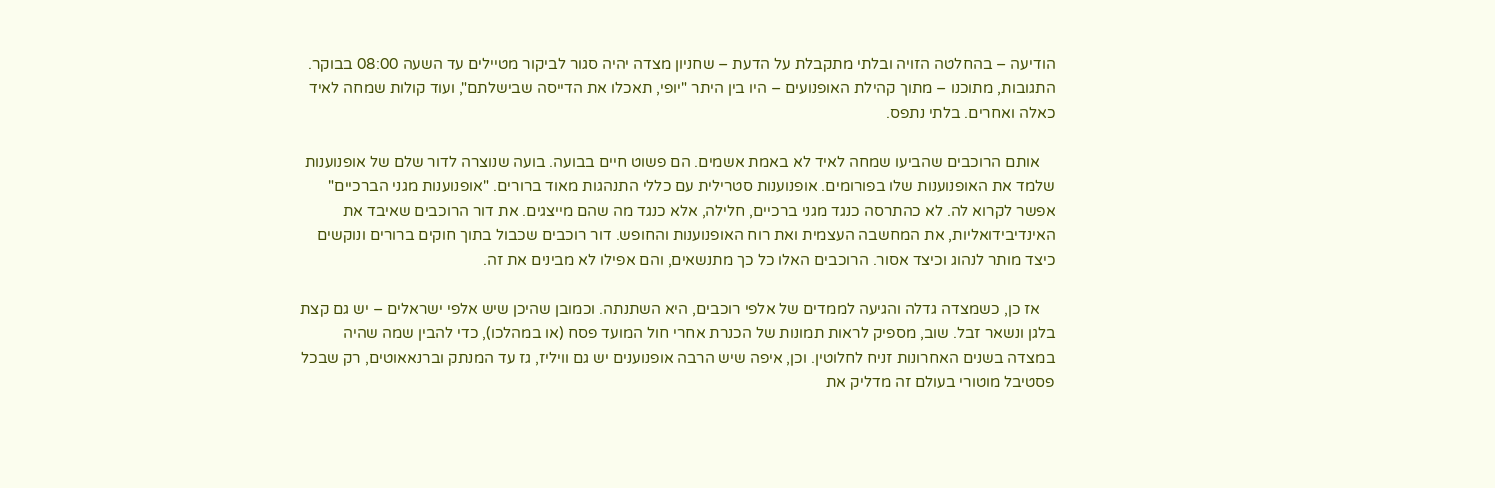הודיעה – בהחלטה הזויה ובלתי מתקבלת על הדעת – שחניון מצדה יהיה סגור לביקור מטיילים עד השעה 08:00 בבוקר. התגובות, מתוכנו – מתוך קהילת האופנועים – היו בין היתר "יופי, תאכלו את הדייסה שבישלתם", ועוד קולות שמחה לאיד כאלה ואחרים. בלתי נתפס.

    אותם הרוכבים שהביעו שמחה לאיד לא באמת אשמים. הם פשוט חיים בבועה. בועה שנוצרה לדור שלם של אופנוענות שלמד את האופנוענות שלו בפורומים. אופנוענות סטרילית עם כללי התנהגות מאוד ברורים. "אופנוענות מגני הברכיים" אפשר לקרוא לה. לא כהתרסה כנגד מגני ברכיים, חלילה, אלא כנגד מה שהם מייצגים. את דור הרוכבים שאיבד את האינדיבידואליות, את המחשבה העצמית ואת רוח האופנוענות והחופש. דור רוכבים שכבול בתוך חוקים ברורים ונוקשים כיצד מותר לנהוג וכיצד אסור. הרוכבים האלו כל כך מתנשאים, והם אפילו לא מבינים את זה.

    אז כן, כשמצדה גדלה והגיעה לממדים של אלפי רוכבים, היא השתנתה. וכמובן שהיכן שיש אלפי ישראלים – יש גם קצת בלגן ונשאר זבל. שוב, מספיק לראות תמונות של הכנרת אחרי חול המועד פסח (או במהלכו), כדי להבין שמה שהיה במצדה בשנים האחרונות זניח לחלוטין. וכן, איפה שיש הרבה אופנוענים יש גם וויליז, גז עד המנתק וברנאאוטים, רק שבכל פסטיבל מוטורי בעולם זה מדליק את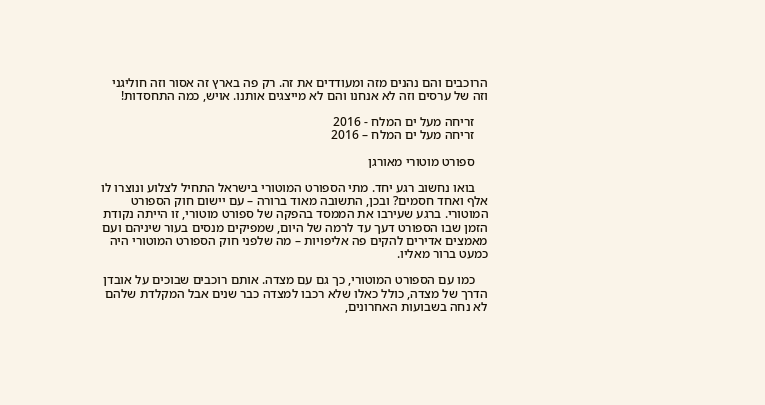הרוכבים והם נהנים מזה ומעודדים את זה. רק פה בארץ זה אסור וזה חוליגני וזה של ערסים וזה לא אנחנו והם לא מייצגים אותנו. אויש, כמה התחסדות!

    זריחה מעל ים המלח - 2016
    זריחה מעל ים המלח – 2016

    ספורט מוטורי מאורגן

    בואו נחשוב רגע יחד. מתי הספורט המוטורי בישראל התחיל לצלוע ונוצרו לו אלף ואחד חסמים? ובכן, התשובה מאוד ברורה – עם יישום חוק הספורט המוטורי. ברגע שעירבו את הממסד בהפקה של ספורט מוטורי, זו הייתה נקודת הזמן שבו הספורט דעך עד לרמה של היום, שמפיקים מנסים בעור שיניהם ועם מאמצים אדירים להקים פה אליפויות – מה שלפני חוק הספורט המוטורי היה כמעט ברור מאליו.

    כמו עם הספורט המוטורי, כך גם עם מצדה. אותם רוכבים שבוכים על אובדן הדרך של מצדה, כולל כאלו שלא רכבו למצדה כבר שנים אבל המקלדת שלהם לא נחה בשבועות האחרונים,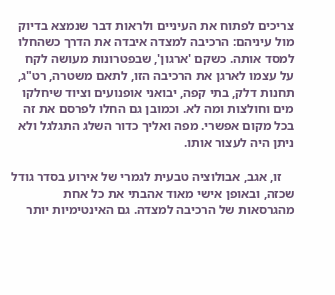צריכים לפתוח את העיניים ולראות דבר שנמצא בדיוק מול עיניהם: הרכיבה למצדה איבדה את הדרך כשהחלו למסד אותה. כשקם 'ארגון', שבפטרונות מעושה לקח על עצמו לארגן את הרכיבה הזו, לתאם משטרה, רט"ג, תחנות דלק, בתי קפה, יבואני אופנועים וציוד שיחלקו מים וחולצות ומה לא. וכמובן גם החלו לפרסם את זה בכל מקום אפשרי. מפה ואליך כדור השלג התגלגל ולא ניתן היה לעצור אותו.

    זו, אגב, אבולוציה טבעית לגמרי של אירוע בסדר גודל שכזה, ובאופן אישי מאוד אהבתי את כל אחת מהגרסאות של הרכיבה למצדה. גם האינטימיות יותר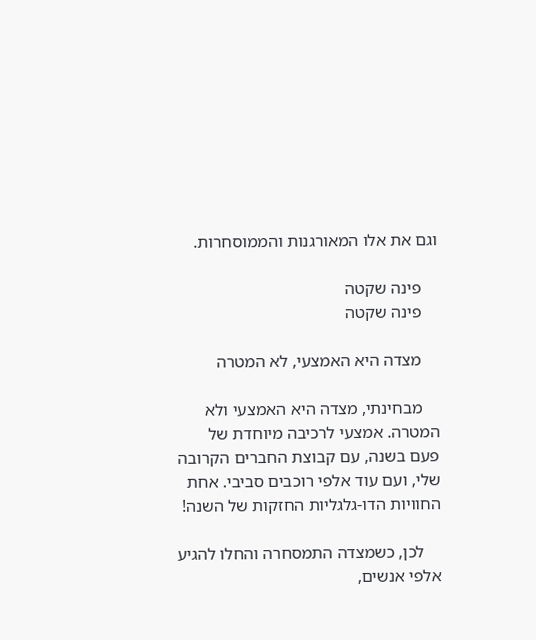וגם את אלו המאורגנות והממוסחרות.

    פינה שקטה
    פינה שקטה

    מצדה היא האמצעי, לא המטרה

    מבחינתי, מצדה היא האמצעי ולא המטרה. אמצעי לרכיבה מיוחדת של פעם בשנה, עם קבוצת החברים הקרובה שלי, ועם עוד אלפי רוכבים סביבי. אחת החוויות הדו-גלגליות החזקות של השנה!

    לכן, כשמצדה התמסחרה והחלו להגיע אלפי אנשים,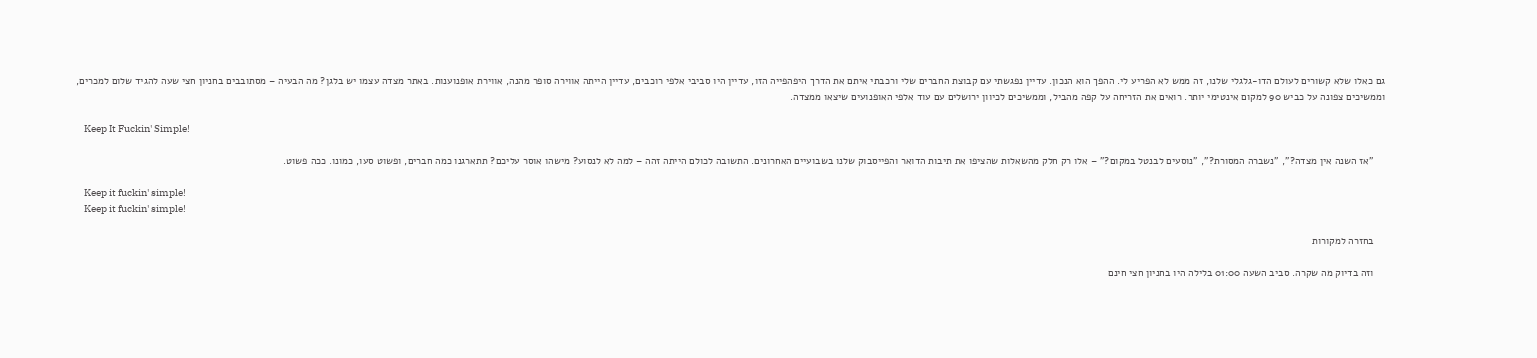גם כאלו שלא קשורים לעולם הדו-גלגלי שלנו, זה ממש לא הפריע לי. ההפך הוא הנכון. עדיין נפגשתי עם קבוצת החברים שלי ורכבתי איתם את הדרך היפהפייה הזו, עדיין היו סביבי אלפי רוכבים, עדיין הייתה אווירה סופר מהנה, אווירת אופנוענות. באתר מצדה עצמו יש בלגן? מה הבעיה – מסתובבים בחניון חצי שעה להגיד שלום למכרים, וממשיכים צפונה על כביש 90 למקום אינטימי יותר. רואים את הזריחה על קפה מהביל, וממשיכים לכיוון ירושלים עם עוד אלפי האופנועים שיצאו ממצדה.

    Keep It Fuckin' Simple!

    "אז השנה אין מצדה?", "נשברה המסורת?", "נוסעים לבנטל במקום?" – אלו רק חלק מהשאלות שהציפו את תיבות הדואר והפייסבוק שלנו בשבועיים האחרונים. התשובה לכולם הייתה זהה – למה לא לנסוע? מישהו אוסר עליכם? תתארגנו כמה חברים, ופשוט סעו, כמונו. ככה פשוט.

    Keep it fuckin' simple!
    Keep it fuckin' simple!

    בחזרה למקורות

    וזה בדיוק מה שקרה. סביב השעה 01:00 בלילה היו בחניון חצי חינם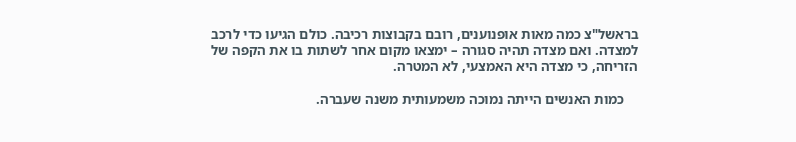בראשל"צ כמה מאות אופנוענים, רובם בקבוצות רכיבה. כולם הגיעו כדי לרכב למצדה. ואם מצדה תהיה סגורה – ימצאו מקום אחר לשתות בו את הקפה של הזריחה, כי מצדה היא האמצעי, לא המטרה.

    כמות האנשים הייתה נמוכה משמעותית משנה שעברה.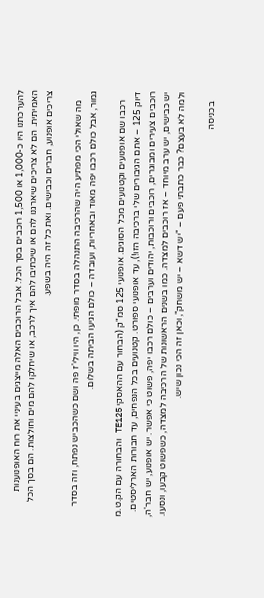להערכתנו היו כ-1,000 או 1,500 רוכבים בסך הכל. אבל הרוכבים האלה מייצגים בעיניי את רוח האופנוענות האמיתית. הם לא צריכים שיארגנו להם או שיכתיבו להם איך לרכב, או שיחלקו להם מים וחולצות. הם בסך הכל צריכים אופנוע, חברים וכבישים. ואת כל זה היה בשפע.

    מה שאולי הכי מפתיע היה שהרכיבה התנהלה בסדר מופתי. כן, היו ווילי'ז פה ושם כשהכביש נפתח, וזה בסדר גמור, אבל כולם רכבו יפה מאוד ובאחריות, ועובדה – כולם הגיעו הביתה בשלום.

    רכבו שם אופנועים וקטנועים מכל הסוגים. אופנועי 125 סמ"ק (הבחור עם ההאסקי TE125 והבחורה עם הק.ט.מ דיוק 125 – אתם הגיבורים שלי ברכיבה הזו!), עד אופנועי ספורט. קטנועים בכל הנפחים, עד חבורות הארליסטים. רוכבים צעירים ומבוגרים, רוכבים ורוכבות, יהודים וערבים – כולם רכבו יפה, פשוט כי אפשר. יש אופנוע, יש חבר'ה, יש כבישים, יש ערב מיוחד – אז רוכבים למצדה. כמו בשנים הראשונות של הרכיבה למצדה, כשפשוט קבעו, ונסעו. ולמה לא בעצם? כבר כתבתי פעם – "יש דשא – יש משחק", וכאן זה הכי נכון שיש.

    בכניסה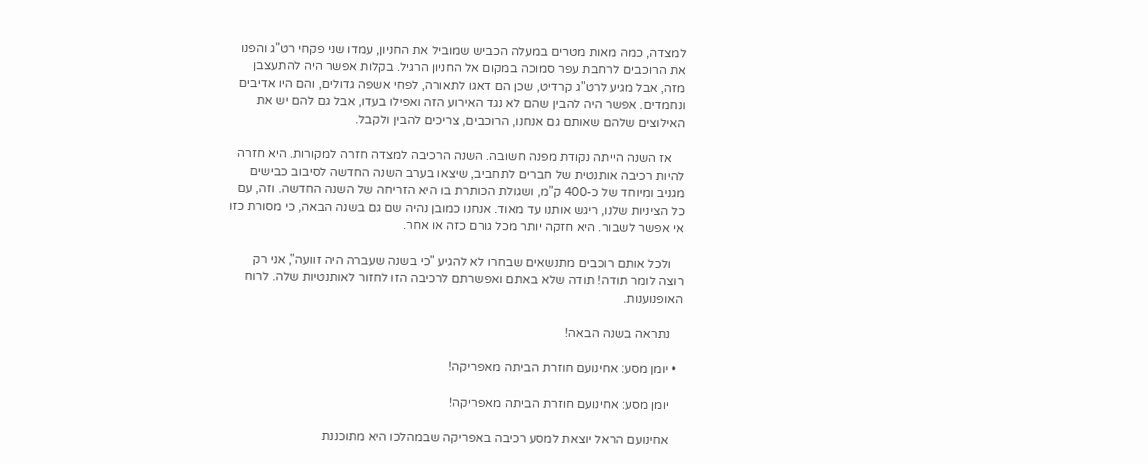למצדה, כמה מאות מטרים במעלה הכביש שמוביל את החניון, עמדו שני פקחי רט"ג והפנו את הרוכבים לרחבת עפר סמוכה במקום אל החניון הרגיל. בקלות אפשר היה להתעצבן מזה, אבל מגיע לרט"ג קרדיט, שכן הם דאגו לתאורה, לפחי אשפה גדולים, והם היו אדיבים ונחמדים. אפשר היה להבין שהם לא נגד האירוע הזה ואפילו בעדו, אבל גם להם יש את האילוצים שלהם שאותם גם אנחנו, הרוכבים, צריכים להבין ולקבל.

    אז השנה הייתה נקודת מפנה חשובה. השנה הרכיבה למצדה חזרה למקורות. היא חזרה להיות רכיבה אותנטית של חברים לתחביב, שיצאו בערב השנה החדשה לסיבוב כבישים מגניב ומיוחד של כ-400 ק"מ, ושגולת הכותרת בו היא הזריחה של השנה החדשה. וזה, עם כל הציניות שלנו, ריגש אותנו עד מאוד. אנחנו כמובן נהיה שם גם בשנה הבאה, כי מסורת כזו אי אפשר לשבור. היא חזקה יותר מכל גורם כזה או אחר.

    ולכל אותם רוכבים מתנשאים שבחרו לא להגיע "כי בשנה שעברה היה זוועה", אני רק רוצה לומר תודה! תודה שלא באתם ואפשרתם לרכיבה הזו לחזור לאותנטיות שלה. לרוח האופנוענות.

    נתראה בשנה הבאה!

  • יומן מסע: אחינועם חוזרת הביתה מאפריקה!

    יומן מסע: אחינועם חוזרת הביתה מאפריקה!

    אחינועם הראל יוצאת למסע רכיבה באפריקה שבמהלכו היא מתוכננת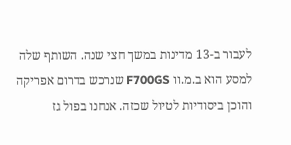לעבור ב-13 מדינות במשך חצי שנה. השותף שלה למסע הוא ב.מ.וו F700GS שנרכש בדרום אפריקה והוכן ביסודיות לטיול שכזה. אנחנו בפול גז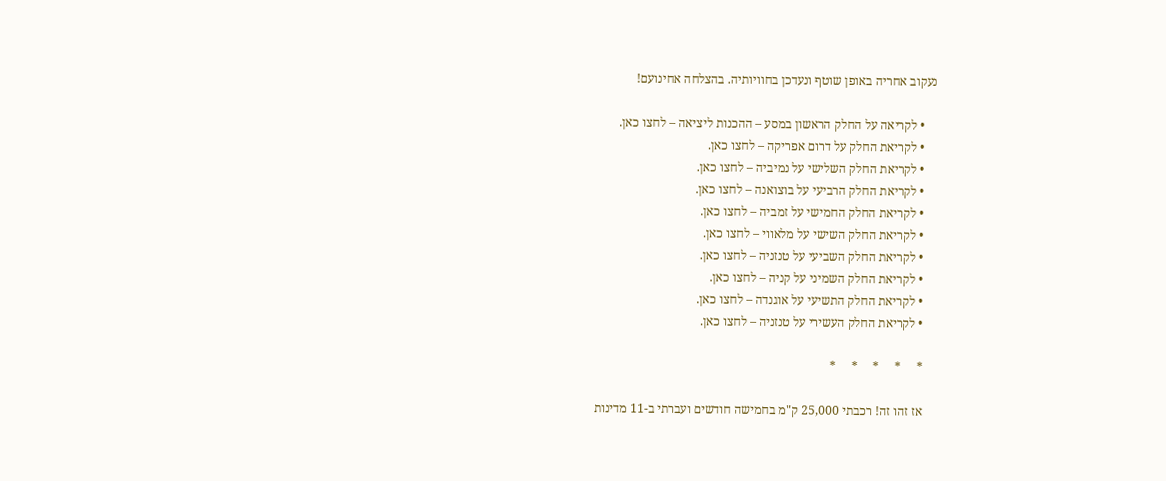נעקוב אחריה באופן שוטף ונעדכן בחוויותיה. בהצלחה אחינועם!

    • לקריאה על החלק הראשון במסע – ההכנות ליציאה – לחצו כאן.
    • לקריאת החלק על דרום אפריקה – לחצו כאן.
    • לקריאת החלק השלישי על נמיביה – לחצו כאן.
    • לקריאת החלק הרביעי על בוצואנה – לחצו כאן.
    • לקריאת החלק החמישי על זמביה – לחצו כאן.
    • לקריאת החלק השישי על מלאווי – לחצו כאן.
    • לקריאת החלק השביעי על טנזניה – לחצו כאן.
    • לקריאת החלק השמיני על קניה – לחצו כאן.
    • לקריאת החלק התשיעי על אוגנדה – לחצו כאן.
    • לקריאת החלק העשירי על טנזניה – לחצו כאן.

    *     *     *     *     *

    אז זהו זה! רכבתי 25,000 ק"מ בחמישה חודשים ועברתי ב-11 מדינות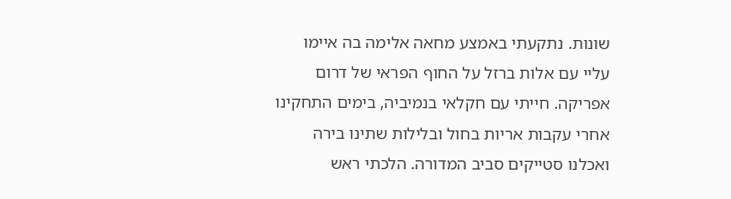שונות. נתקעתי באמצע מחאה אלימה בה איימו עליי עם אלות ברזל על החוף הפראי של דרום אפריקה. חייתי עם חקלאי בנמיביה, בימים התחקינו אחרי עקבות אריות בחול ובלילות שתינו בירה ואכלנו סטייקים סביב המדורה. הלכתי ראש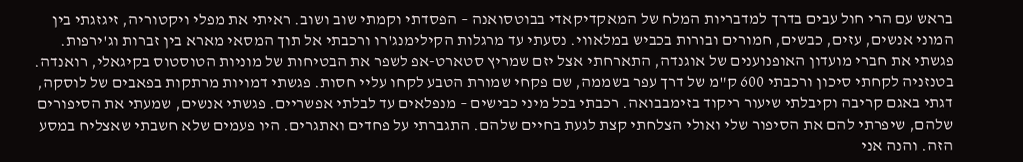בראש עם הרי חול עבים בדרך למדבריות המלח של המאקדיקאדי בבוטסואנה – הפסדתי וקמתי שוב ושוב. ראיתי את מפלי ויקטוריה, זיגזגתי בין המוני אנשים, עזים, כבשים, חמורים ובורות בכביש במלאווי. נסעתי עד מרגלות הקילימנג'רו ורכבתי אל תוך המסאי מארא בין זברות וג'ירפות. פגשתי את חברי מועדון האופנוענים של אוגנדה, התארחתי אצל יזם שמריץ סטארט-אפ לשפר את הבטיחות של מוניות הטוסטוס בקיגאלי, רואנדה. בטנזניה לקחתי סיכון ורכבתי 600 ק"מ של דרך עפר בשממה, שם פקחי שמורת הטבע לקחו עליי חסות. פגשתי דמויות מרתקות בפאבים של לוסקה, דגתי באגם קריבה וקיבלתי שיעור ריקוד בזימבבואה. רכבתי בכל מיני כבישים – מנפלאים עד לבלתי אפשריים. פגשתי אנשים, שמעתי את הסיפורים שלהם, שיפרתי להם את הסיפור שלי ואולי הצלחתי קצת לגעת בחיים שלהם. התגברתי על פחדים ואתגרים. היו פעמים שלא חשבתי שאצליח במסע הזה. והנה אני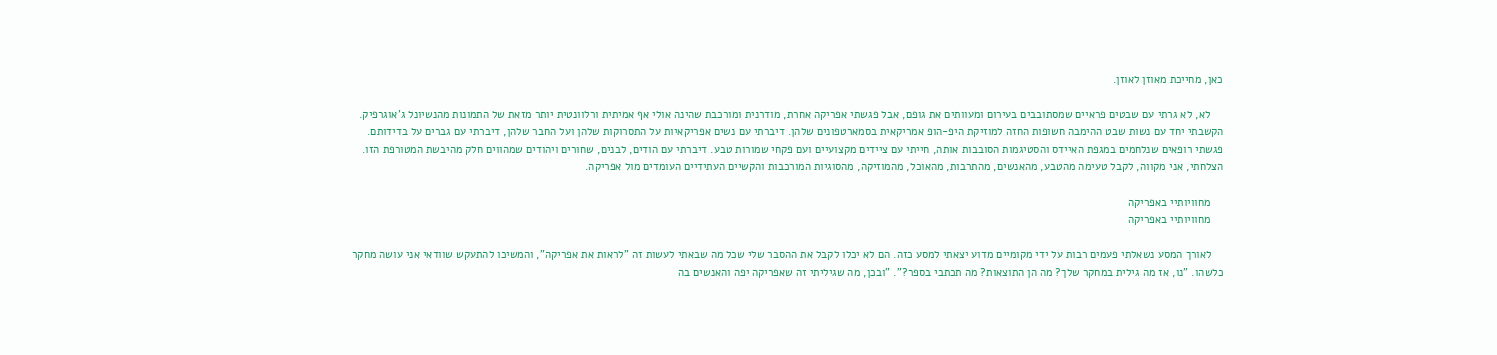כאן, מחייכת מאוזן לאוזן.

    לא, לא גרתי עם שבטים פראיים שמסתובבים בעירום ומעוותים את גופם, אבל פגשתי אפריקה אחרת, מודרנית ומורכבת שהינה אולי אף אמיתית ורלוונטית יותר מזאת של התמונות מהנשיונל ג'אוגרפיק. הקשבתי יחד עם נשות שבט ההימבה חשופות החזה למוזיקת היפ-הופ אמריקאית בסמארטפונים שלהן. דיברתי עם נשים אפריקאיות על התסרוקות שלהן ועל החבר שלהן, דיברתי עם גברים על בדידותם. פגשתי רופאים שנלחמים במגפת האיידס והסטיגמות הסובבות אותה, חייתי עם ציידים מקצועיים ועם פקחי שמורות טבע. דיברתי עם הודים, לבנים, שחורים ויהודים שמהווים חלק מהיבשת המטורפת הזו. הצלחתי, אני מקווה, לקבל טעימה מהטבע, מהאנשים, מהתרבות, מהאוכל, מהמוזיקה, מהסוגיות המורכבות והקשיים העתידיים העומדים מול אפריקה.

    מחוויותיי באפריקה
    מחוויותיי באפריקה

    לאורך המסע נשאלתי פעמים רבות על ידי מקומיים מדוע יצאתי למסע כזה. הם לא יכלו לקבל את ההסבר שלי שכל מה שבאתי לעשות זה "לראות את אפריקה", והמשיכו להתעקש שוודאי אני עושה מחקר כלשהו. "נו, אז מה גילית במחקר שלך? מה הן התוצאות? מה תכתבי בספר?". "ובכן, מה שגיליתי זה שאפריקה יפה והאנשים בה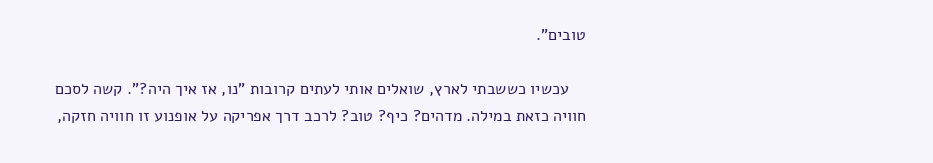טובים".

    עכשיו כששבתי לארץ, שואלים אותי לעתים קרובות "נו, אז איך היה?". קשה לסכם חוויה כזאת במילה. מדהים? כיף? טוב? לרכב דרך אפריקה על אופנוע זו חוויה חזקה,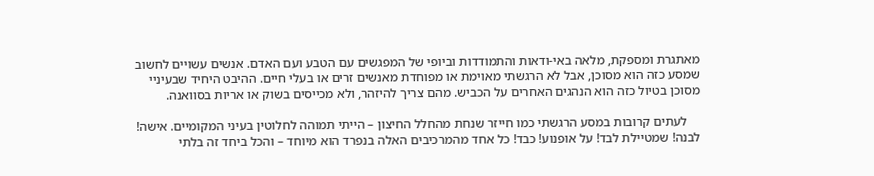מאתגרת ומספקת, מלאה באי-ודאות והתמודדות וביופי של המפגשים עם הטבע ועם האדם. אנשים עשויים לחשוב שמסע כזה הוא מסוכן, אבל לא הרגשתי מאוימת או מפוחדת מאנשים זרים או בעלי חיים. ההיבט היחיד שבעיניי מסוכן בטיול כזה הוא הנהגים האחרים על הכביש. מהם צריך להיזהר, ולא מכייסים בשוק או אריות בסוואנה.

    לעתים קרובות במסע הרגשתי כמו חייזר שנחת מהחלל החיצון – הייתי תמוהה לחלוטין בעיני המקומיים. אישה! לבנה! שמטיילת לבד! על אופנוע! כבד! כל אחד מהמרכיבים האלה בנפרד הוא מיוחד – והכל ביחד זה בלתי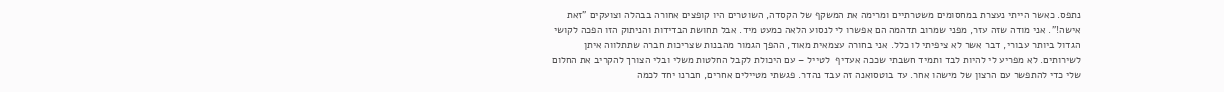נתפס. כאשר הייתי נעצרת במחסומים משטרתיים ומרימה את המשקף של הקסדה, השוטרים היו קופצים אחורה בבהלה וצועקים "זאת אישה!". אני מודה שזה עזר, מפני שמרוב תדהמה הם אפשרו לי לנסוע הלאה כמעט מיד. אבל תחושת הבדידות והניתוק הזו הפכה לקושי הגדול ביותר עבורי, דבר אשר לא ציפיתי לו כלל. אני בחורה עצמאית מאוד, ההפך הגמור מהבנות שצריכות חברה שתתלווה איתן לשירותים. לא מפריע לי להיות לבד ותמיד חשבתי שככה אעדיף  לטייל – עם היכולת לקבל החלטות משלי ובלי הצורך להקריב את החלום שלי כדי להתפשר עם הרצון של מישהו אחר. עד בוטסואנה זה עבד נהדר. פגשתי מטיילים אחרים, חברנו יחד לכמה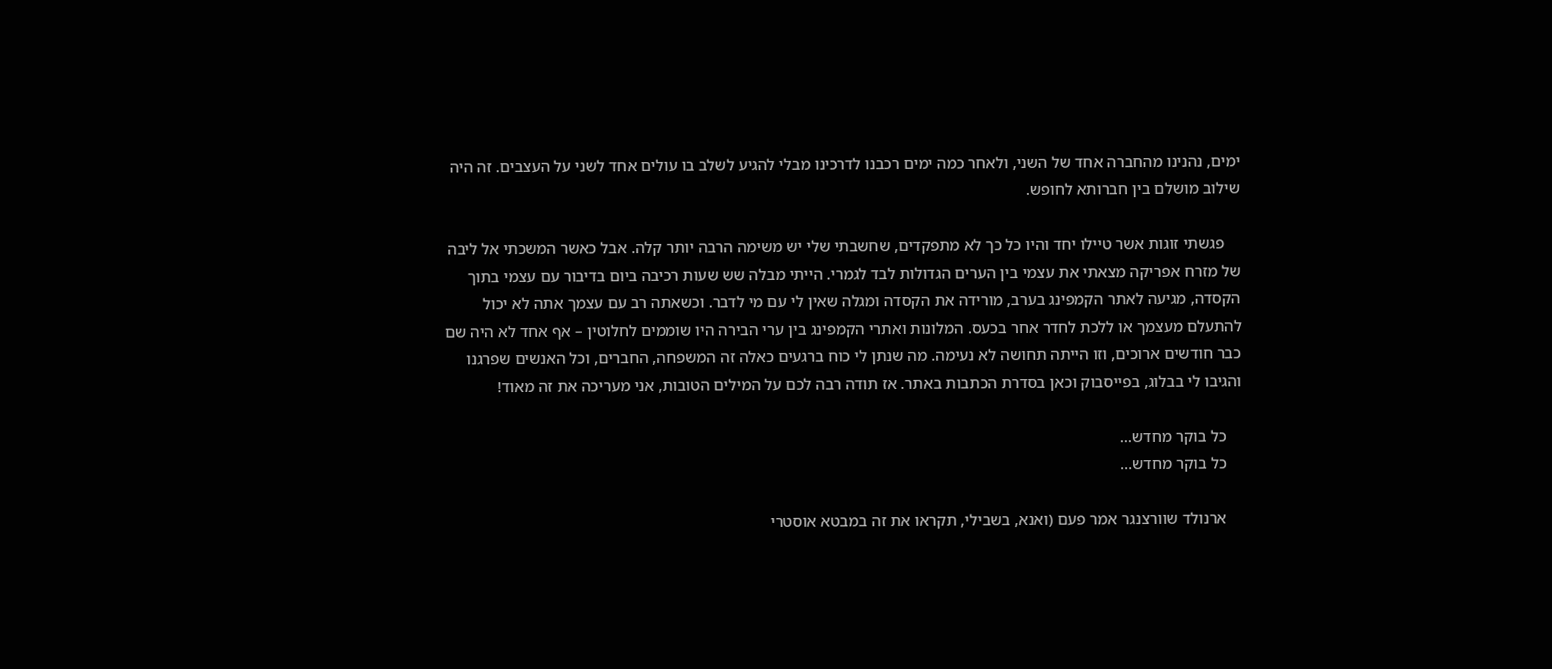ימים, נהנינו מהחברה אחד של השני, ולאחר כמה ימים רכבנו לדרכינו מבלי להגיע לשלב בו עולים אחד לשני על העצבים. זה היה שילוב מושלם בין חברותא לחופש.

    פגשתי זוגות אשר טיילו יחד והיו כל כך לא מתפקדים, שחשבתי שלי יש משימה הרבה יותר קלה. אבל כאשר המשכתי אל ליבה של מזרח אפריקה מצאתי את עצמי בין הערים הגדולות לבד לגמרי. הייתי מבלה שש שעות רכיבה ביום בדיבור עם עצמי בתוך הקסדה, מגיעה לאתר הקמפינג בערב, מורידה את הקסדה ומגלה שאין לי עם מי לדבר. וכשאתה רב עם עצמך אתה לא יכול להתעלם מעצמך או ללכת לחדר אחר בכעס. המלונות ואתרי הקמפינג בין ערי הבירה היו שוממים לחלוטין – אף אחד לא היה שם כבר חודשים ארוכים, וזו הייתה תחושה לא נעימה. מה שנתן לי כוח ברגעים כאלה זה המשפחה, החברים, וכל האנשים שפרגנו והגיבו לי בבלוג, בפייסבוק וכאן בסדרת הכתבות באתר. אז תודה רבה לכם על המילים הטובות, אני מעריכה את זה מאוד!

    כל בוקר מחדש...
    כל בוקר מחדש…

    ארנולד שוורצנגר אמר פעם (ואנא, בשבילי, תקראו את זה במבטא אוסטרי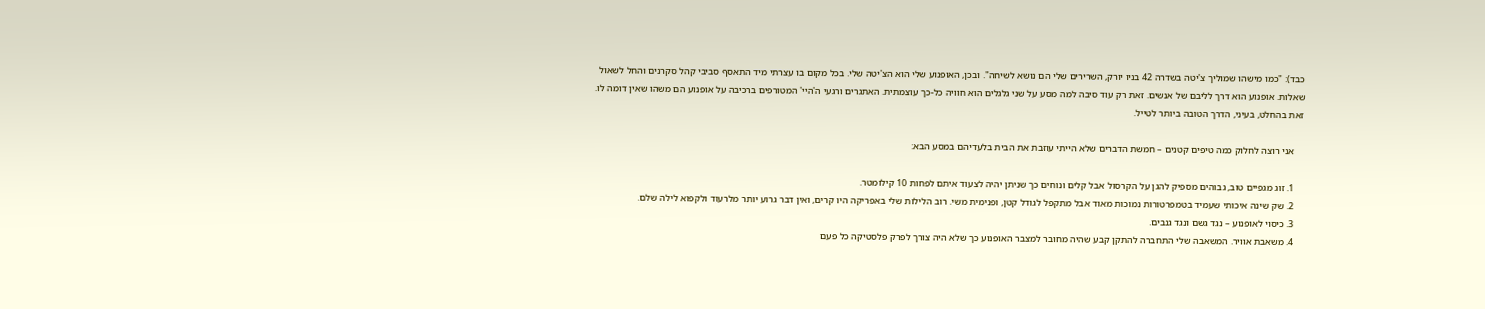כבד): "כמו מישהו שמוליך צ'יטה בשדרה 42 בניו יורק, השרירים שלי הם נושא לשיחה". ובכן, האופנוע שלי הוא הצ'יטה שלי. בכל מקום בו עצרתי מיד התאסף סביבי קהל סקרנים והחל לשאול שאלות. אופנוע הוא דרך לליבם של אנשים. זאת רק עוד סיבה למה מסע על שני גלגלים הוא חוויה כל-כך עוצמתית. האתגרים ורגעי ה'היי' המטורפים ברכיבה על אופנוע הם משהו שאין דומה לו. זאת בהחלט, בעיני, הדרך הטובה ביותר לטייל.

    אני רוצה לחלוק כמה טיפים קטנים – חמשת הדברים שלא הייתי עוזבת את הבית בלעדיהם במסע הבא:

    1. זוג מגפיים טוב, גבוהים מספיק להגן על הקרסול אבל קלים ונוחים כך שניתן יהיה לצעוד איתם לפחות 10 קילומטר.
    2. שק שינה איכותי שעמיד בטמפרטורות נמוכות מאוד אבל מתקפל לגודל קטן, ופנימית משי. רוב הלילות שלי באפריקה היו קרים, ואין דבר גרוע יותר מלרעוד ולקפוא לילה שלם.
    3. כיסוי לאופנוע – נגד גשם ונגד גנבים.
    4. משאבת אוויר. המשאבה שלי התחברה להתקן קבע שהיה מחובר למצבר האופנוע כך שלא היה צורך לפרק פלסטיקה כל פעם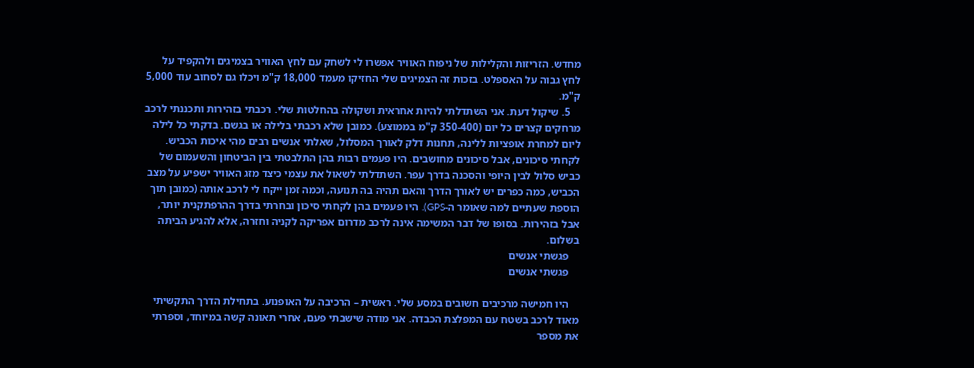מחדש. הזריזות והקלילות של ניפוח האוויר אפשרו לי לשחק עם לחץ האוויר בצמיגים ולהקפיד על לחץ גבוה על האספלט. בזכות זה הצמיגים שלי החזיקו מעמד 18,000 ק"מ ויכלו גם לסחוב עוד 5,000 ק"מ.
    5. שיקול דעת. אני השתדלתי להיות אחראית ושקולה בהחלטות שלי. רכבתי בזהירות ותכננתי לרכב מרחקים קצרים כל יום (350-400 ק"מ בממוצע). כמובן שלא רכבתי בלילה או בגשם. בדקתי כל לילה ליום למחרת אופציות ללינה, תחנות דלק לאורך המסלול, שאלתי אנשים רבים מהי איכות הכביש. לקחתי סיכונים, אבל סיכונים מחושבים. היו פעמים רבות בהן התלבטתי בין הביטחון והשעמום של כביש סלול לבין היופי והסכנה בדרך עפר. השתדלתי לשאול את עצמי כיצד מזג האוויר ישפיע על מצב הכביש, כמה כפרים יש לאורך הדרך והאם תהיה בה תנועה, וכמה זמן ייקח לי לרכב אותה (כמובן תוך הוספת שעתיים למה שאומר ה-GPS). היו פעמים בהן לקחתי סיכון ובחרתי בדרך ההרפתקנית יותר, אבל בזהירות. בסופו של דבר המשימה אינה לרכב מדרום אפריקה לקניה וחזרה, אלא להגיע הביתה בשלום.
    פגשתי אנשים
    פגשתי אנשים

    היו חמישה מרכיבים חשובים במסע שלי. ראשית – הרכיבה על האופנוע. בתחילת הדרך התקשיתי מאוד לרכב בשטח עם המפלצת הכבדה. אני מודה שישבתי פעם, אחרי תאונה קשה במיוחד, וספרתי את מספר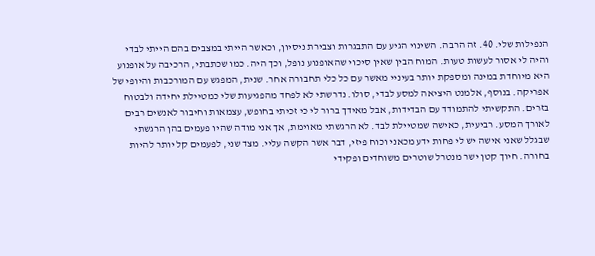הנפילות שלי. 40. זה הרבה. השינוי הגיע עם התבגרות וצבירת ניסיון, וכאשר הייתי במצבים בהם הייתי לבדי והיה לי אסור לעשות טעות. המוח הבין שאין סיכוי שהאופנוע נופל, וכך היה. כמו שכתבתי, הרכיבה על אופנוע היא מיוחדת במינה ומספקת יותר בעיניי מאשר עם כל כלי תחבורה אחר. שנית, המפגש עם המורכבות והיופי של אפריקה. בנוסף, אלמנט היציאה למסע לבדי, סולו. נדרשתי לא לפחד מהפגיעות שלי כמטיילת יחידה ולבטוח בזרים. התקשיתי להתמודד עם הבדידות, אבל מאידך ברור לי כי זכיתי בחופש, עצמאות וחיבור לאנשים רבים לאורך המסע. רביעית, כאישה שמטיילת לבד. לא הרגשתי מאוימת, אך אני מודה שהיו פעמים בהן הרגשתי שבגלל שאני אישה יש לי פחות ידע מכאני וכוח פיזי, דבר אשר הקשה עליי. מצד שני, לפעמים קל יותר להיות בחורה. חיוך קטן ישר מנטרל שוטרים משוחדים ופקידי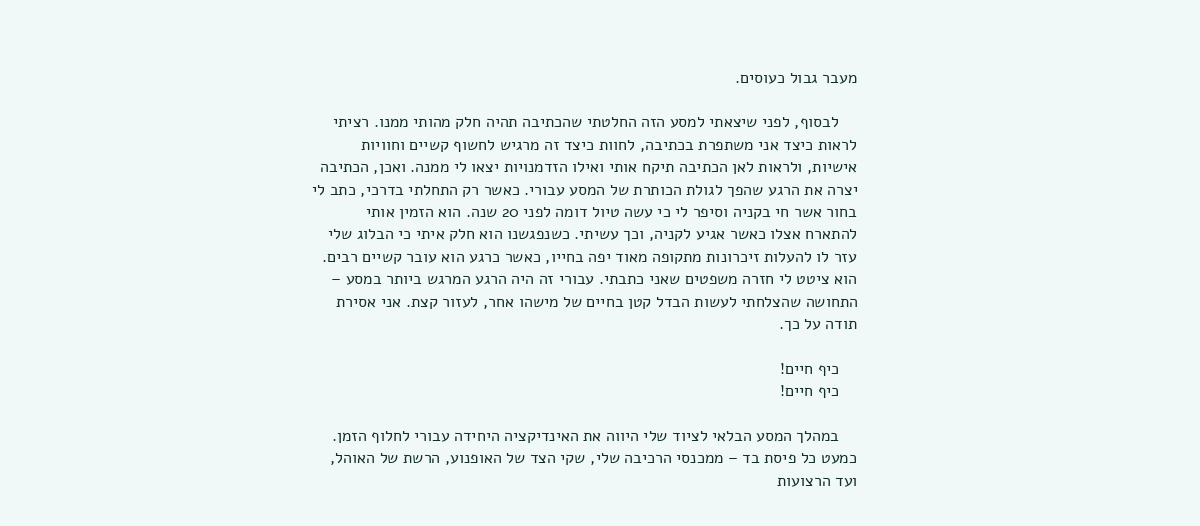מעבר גבול כעוסים.

    לבסוף, לפני שיצאתי למסע הזה החלטתי שהכתיבה תהיה חלק מהותי ממנו. רציתי לראות כיצד אני משתפרת בכתיבה, לחוות כיצד זה מרגיש לחשוף קשיים וחוויות אישיות, ולראות לאן הכתיבה תיקח אותי ואילו הזדמנויות יצאו לי ממנה. ואכן, הכתיבה יצרה את הרגע שהפך לגולת הכותרת של המסע עבורי. כאשר רק התחלתי בדרכי, כתב לי בחור אשר חי בקניה וסיפר לי כי עשה טיול דומה לפני 20 שנה. הוא הזמין אותי להתארח אצלו כאשר אגיע לקניה, וכך עשיתי. כשנפגשנו הוא חלק איתי כי הבלוג שלי עזר לו להעלות זיכרונות מתקופה מאוד יפה בחייו, כאשר כרגע הוא עובר קשיים רבים. הוא ציטט לי חזרה משפטים שאני כתבתי. עבורי זה היה הרגע המרגש ביותר במסע – התחושה שהצלחתי לעשות הבדל קטן בחיים של מישהו אחר, לעזור קצת. אני אסירת תודה על כך.

    כיף חיים!
    כיף חיים!

    במהלך המסע הבלאי לציוד שלי היווה את האינדיקציה היחידה עבורי לחלוף הזמן. כמעט כל פיסת בד – ממכנסי הרכיבה שלי, שקי הצד של האופנוע, הרשת של האוהל, ועד הרצועות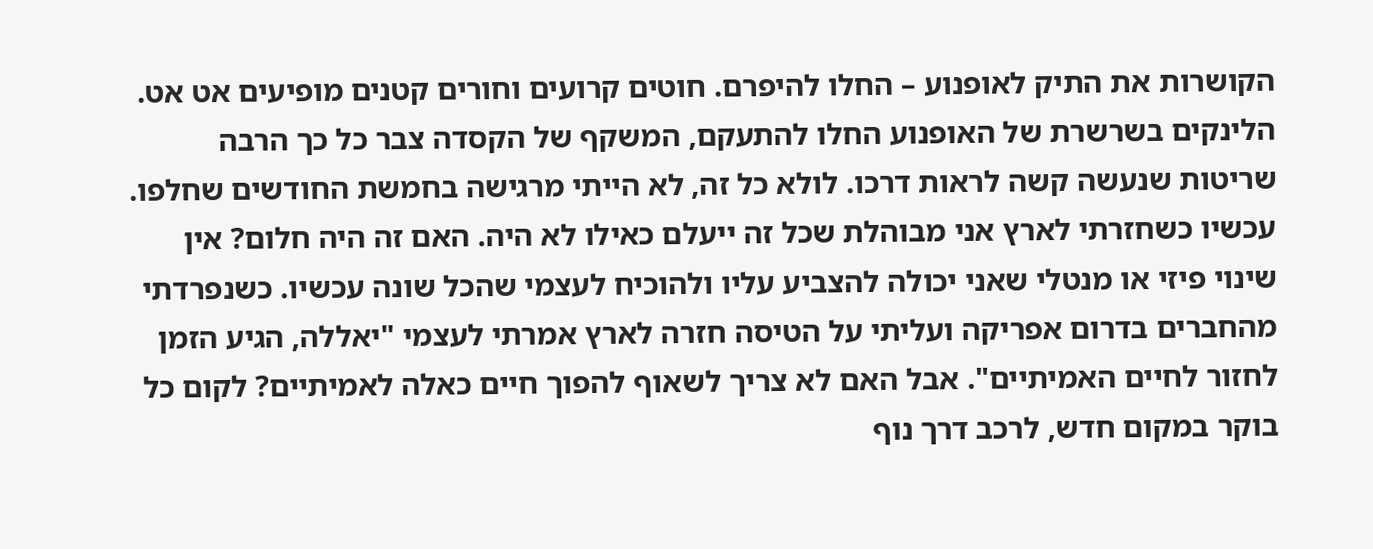הקושרות את התיק לאופנוע – החלו להיפרם. חוטים קרועים וחורים קטנים מופיעים אט אט. הלינקים בשרשרת של האופנוע החלו להתעקם, המשקף של הקסדה צבר כל כך הרבה שריטות שנעשה קשה לראות דרכו. לולא כל זה, לא הייתי מרגישה בחמשת החודשים שחלפו. עכשיו כשחזרתי לארץ אני מבוהלת שכל זה ייעלם כאילו לא היה. האם זה היה חלום? אין שינוי פיזי או מנטלי שאני יכולה להצביע עליו ולהוכיח לעצמי שהכל שונה עכשיו. כשנפרדתי מהחברים בדרום אפריקה ועליתי על הטיסה חזרה לארץ אמרתי לעצמי "יאללה, הגיע הזמן לחזור לחיים האמיתיים". אבל האם לא צריך לשאוף להפוך חיים כאלה לאמיתיים? לקום כל בוקר במקום חדש, לרכב דרך נוף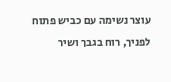עוצר נשימה עם כביש פתוח לפניך, רוח בגבך ושיר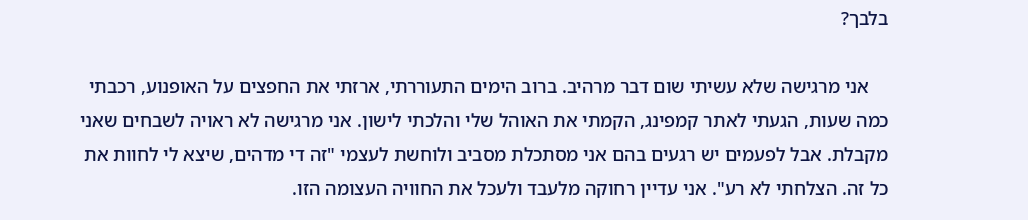בלבך?

    אני מרגישה שלא עשיתי שום דבר מרהיב. ברוב הימים התעוררתי, ארזתי את החפצים על האופנוע, רכבתי כמה שעות, הגעתי לאתר קמפינג, הקמתי את האוהל שלי והלכתי לישון. אני מרגישה לא ראויה לשבחים שאני מקבלת. אבל לפעמים יש רגעים בהם אני מסתכלת מסביב ולוחשת לעצמי "זה די מדהים, שיצא לי לחוות את כל זה. הצלחתי לא רע". אני עדיין רחוקה מלעבד ולעכל את החוויה העצומה הזו.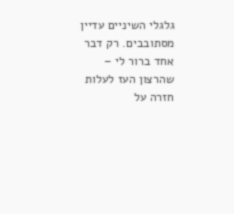גלגלי השיניים עדיין מסתובבים. רק דבר אחד ברור לי – שהרצון העז לעלות חזרה על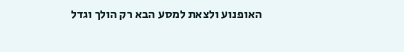האופנוע ולצאת למסע הבא רק הולך וגדל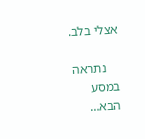אצלי בלב.

    נתראה במסע הבא…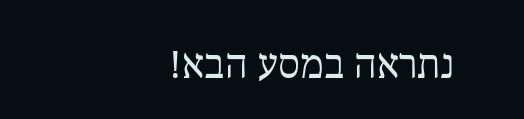נתראה במסע הבא!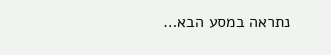נתראה במסע הבא…